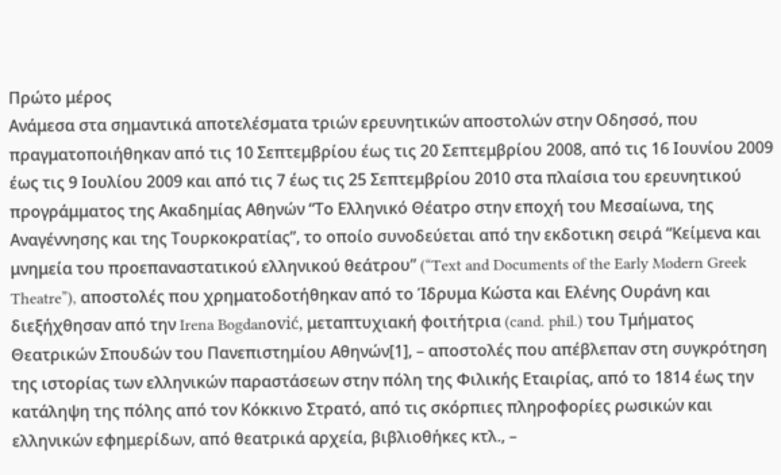Πρώτο μέρος
Ανάμεσα στα σημαντικά αποτελέσματα τριών ερευνητικών αποστολών στην Οδησσό, που πραγματοποιήθηκαν από τις 10 Σεπτεμβρίου έως τις 20 Σεπτεμβρίου 2008, από τις 16 Ιουνίου 2009 έως τις 9 Ιουλίου 2009 και από τις 7 έως τις 25 Σεπτεμβρίου 2010 στα πλαίσια του ερευνητικού προγράμματος της Ακαδημίας Αθηνών “Το Ελληνικό Θέατρο στην εποχή του Μεσαίωνα, της Αναγέννησης και της Τουρκοκρατίας”, το οποίο συνοδεύεται από την εκδοτικη σειρά “Κείμενα και μνημεία του προεπαναστατικού ελληνικού θεάτρου” (“Text and Documents of the Early Modern Greek Theatre”), αποστολές που χρηματοδοτήθηκαν από το Ίδρυμα Κώστα και Ελένης Ουράνη και διεξήχθησαν από την Irena Bogdanοvić, μεταπτυχιακή φοιτήτρια (cand. phil.) του Τμήματος Θεατρικών Σπουδών του Πανεπιστημίου Αθηνών[1], – αποστολές που απέβλεπαν στη συγκρότηση της ιστορίας των ελληνικών παραστάσεων στην πόλη της Φιλικής Εταιρίας, από το 1814 έως την κατάληψη της πόλης από τον Κόκκινο Στρατό, από τις σκόρπιες πληροφορίες ρωσικών και ελληνικών εφημερίδων, από θεατρικά αρχεία, βιβλιοθήκες κτλ., –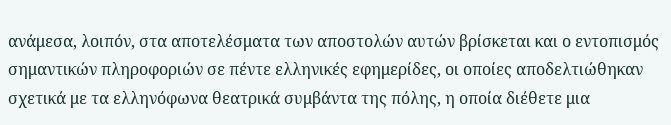ανάμεσα, λοιπόν, στα αποτελέσματα των αποστολών αυτών βρίσκεται και ο εντοπισμός σημαντικών πληροφοριών σε πέντε ελληνικές εφημερίδες, οι οποίες αποδελτιώθηκαν σχετικά με τα ελληνόφωνα θεατρικά συμβάντα της πόλης, η οποία διέθετε μια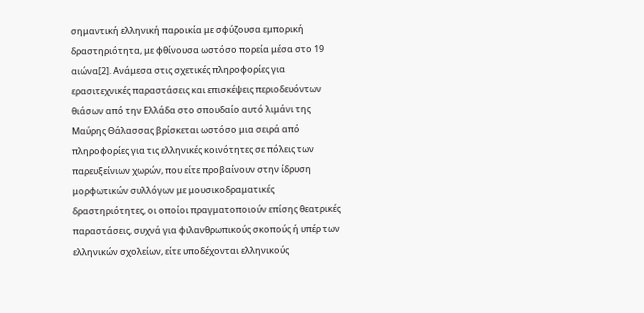σημαντική ελληνική παροικία με σφύζουσα εμπορική δραστηριότητα, με φθίνουσα ωστόσο πορεία μέσα στο 19 αιώνα[2]. Ανάμεσα στις σχετικές πληροφορίες για ερασιτεχνικές παραστάσεις και επισκέψεις περιοδευόντων θιάσων από την Ελλάδα στο σπουδαίο αυτό λιμάνι της Μαύρης Θάλασσας βρίσκεται ωστόσο μια σειρά από πληροφορίες για τις ελληνικές κοινότητες σε πόλεις των παρευξείνιων χωρών, που είτε προβαίνουν στην ίδρυση μορφωτικών συλλόγων με μουσικοδραματικές δραστηριότητες, οι οποίοι πραγματοποιούν επίσης θεατρικές παραστάσεις, συχνά για φιλανθρωπικούς σκοπούς ή υπέρ των ελληνικών σχολείων, είτε υποδέχονται ελληνικούς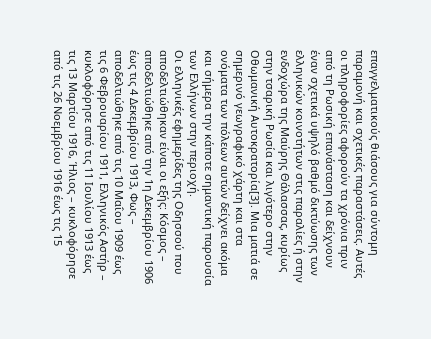επαγγελματικούς θιάσους για σύντομη παραμονή και σχετικές παραστάσεις. Αυτές οι πληροφορίες αφορούν τα χρόνια πριν από τη Ρωσική επανάσταση και δείχνουν έναν σχετικά υψηλό βαθμό δικτύωσης των ελληνικών κοινοτήτων στις παραλίες ή στην ενδοχώρα της Μαύρης Θάλασσας, κυρίως στην τσαρική Ρωσία και λιγότερο στην Οθωμανική Αυτοκρατορία[3]. Μια ματιά σε σημερινό γεωγραφικό χάρτη και στα ονόματα των πόλεων αυτών δείχνει ακόμα και σήμερα την κάποτε σημαντική παρουσία των Ελλήνων στην περιοχή.
Οι ελληνικές εφημερίδες της Οδησσού που αποδελτιώθηκαν είναι οι εξής: Κόσμος – αποδελτιώθηκε από την 1η Δεκεμβρίου 1906 έως τις 4 Δεκεμβρίου 1913, Φως – αποδελτιώθηκε από τις 10 Μαΐου 1909 έως τις 6 Φεβρουαρίου 1911, Ελληνικός Αστήρ – κυκλοφόρησε από τις 11 Ιουλίου 1913 έως τις 13 Μαρτίου 1916, Ήλιος – κυκλοφόρησε από τις 26 Νοεμβρίου 1916 έως τις 15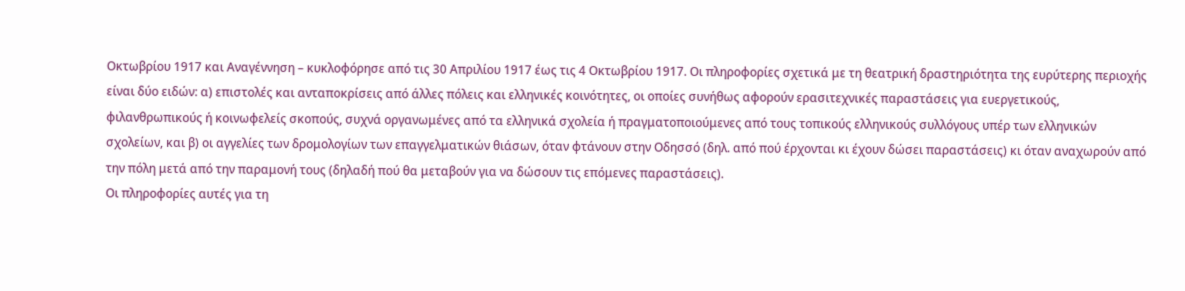Οκτωβρίου 1917 και Αναγέννηση – κυκλοφόρησε από τις 30 Απριλίου 1917 έως τις 4 Οκτωβρίου 1917. Oι πληροφορίες σχετικά με τη θεατρική δραστηριότητα της ευρύτερης περιοχής είναι δύο ειδών: α) επιστολές και ανταποκρίσεις από άλλες πόλεις και ελληνικές κοινότητες, οι οποίες συνήθως αφορούν ερασιτεχνικές παραστάσεις για ευεργετικούς, φιλανθρωπικούς ή κοινωφελείς σκοπούς, συχνά οργανωμένες από τα ελληνικά σχολεία ή πραγματοποιούμενες από τους τοπικούς ελληνικούς συλλόγους υπέρ των ελληνικών σχολείων, και β) οι αγγελίες των δρομολογίων των επαγγελματικών θιάσων, όταν φτάνουν στην Οδησσό (δηλ. από πού έρχονται κι έχουν δώσει παραστάσεις) κι όταν αναχωρούν από την πόλη μετά από την παραμονή τους (δηλαδή πού θα μεταβούν για να δώσουν τις επόμενες παραστάσεις).
Οι πληροφορίες αυτές για τη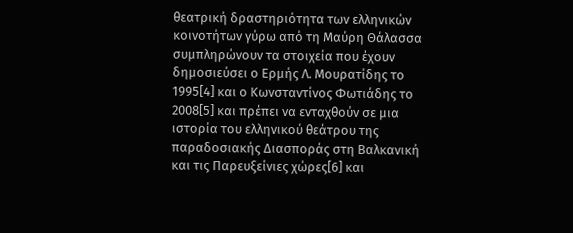θεατρική δραστηριότητα των ελληνικών κοινοτήτων γύρω από τη Μαύρη Θάλασσα συμπληρώνουν τα στοιχεία που έχουν δημοσιεύσει ο Ερμής Λ. Μουρατίδης το 1995[4] και ο Κωνσταντίνος Φωτιάδης το 2008[5] και πρέπει να ενταχθούν σε μια ιστορία του ελληνικού θεάτρου της παραδοσιακής Διασποράς στη Βαλκανική και τις Παρευξείνιες χώρες[6] και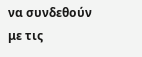να συνδεθούν με τις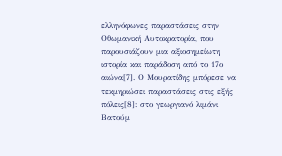ελληνόφωνες παραστάσεις στην Οθωμανική Αυτοκρατορία, που παρουσιάζουν μια αξιοσημείωτη ιστορία και παράδοση από το 17ο αιώνα[7]. Ο Μουρατίδης μπόρεσε να τεκμηριώσει παραστάσεις στις εξής πόλεις[8]: στο γεωργιανό λιμάνι Βατούμ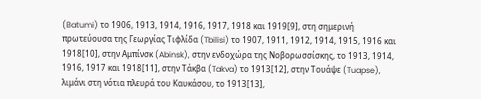(Batumi) το 1906, 1913, 1914, 1916, 1917, 1918 και 1919[9], στη σημερινή πρωτεύουσα της Γεωργίας Τιφλίδα (Tbilisi) το 1907, 1911, 1912, 1914, 1915, 1916 και 1918[10], στην Αμπίνσκ (Abinsk), στην ενδοχώρα της Νοβορωσσίσκης, το 1913, 1914, 1916, 1917 και 1918[11], στην Τάκβα (Takva) το 1913[12], στην Τουάψε (Tuapse), λιμάνι στη νότια πλευρά του Καυκάσου, το 1913[13],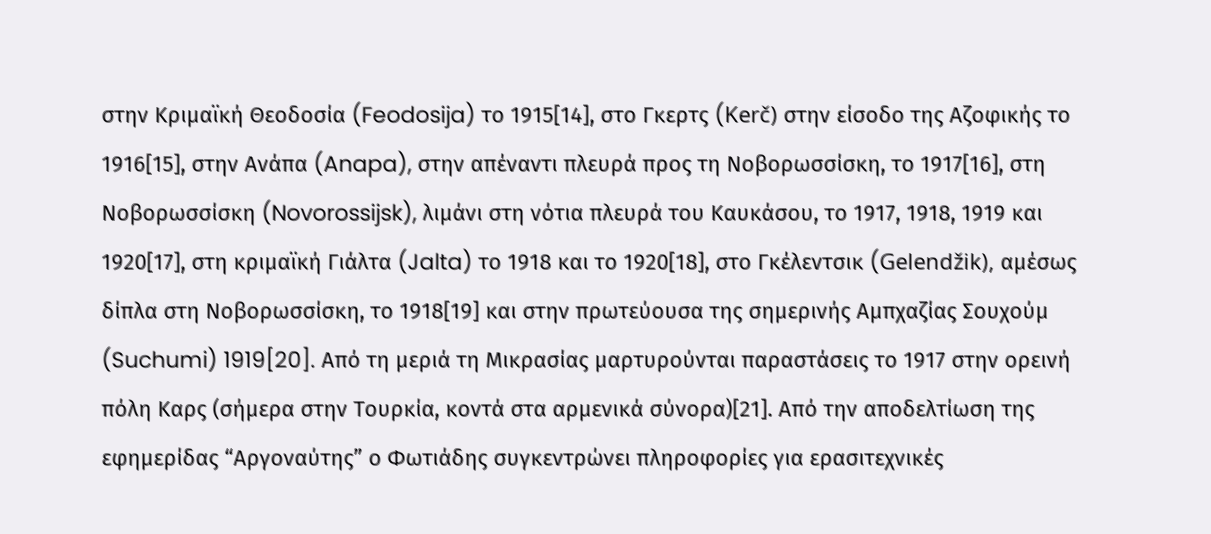στην Κριμαϊκή Θεοδοσία (Feodosija) το 1915[14], στο Γκερτς (Kerč) στην είσοδο της Αζοφικής το 1916[15], στην Ανάπα (Anapa), στην απέναντι πλευρά προς τη Νοβορωσσίσκη, το 1917[16], στη Νοβορωσσίσκη (Novorossijsk), λιμάνι στη νότια πλευρά του Καυκάσου, το 1917, 1918, 1919 και 1920[17], στη κριμαϊκή Γιάλτα (Jalta) το 1918 και το 1920[18], στο Γκέλεντσικ (Gelendžik), αμέσως δίπλα στη Νοβορωσσίσκη, το 1918[19] και στην πρωτεύουσα της σημερινής Αμπχαζίας Σουχούμ (Suchumi) 1919[20]. Από τη μεριά τη Μικρασίας μαρτυρούνται παραστάσεις το 1917 στην ορεινή πόλη Καρς (σήμερα στην Τουρκία, κοντά στα αρμενικά σύνορα)[21]. Από την αποδελτίωση της εφημερίδας “Αργοναύτης” ο Φωτιάδης συγκεντρώνει πληροφορίες για ερασιτεχνικές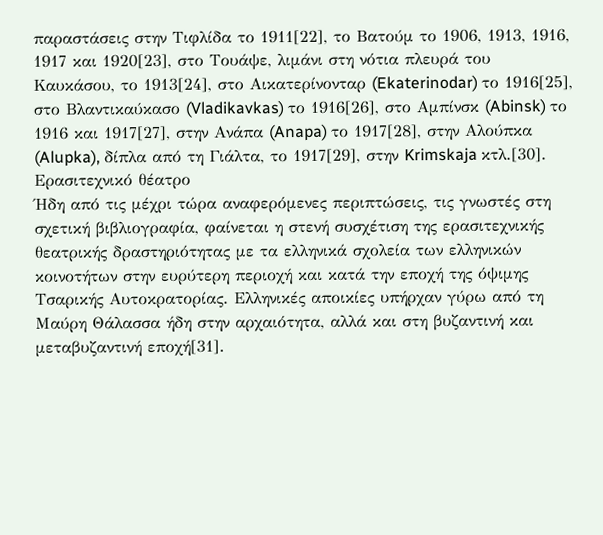παραστάσεις στην Τιφλίδα το 1911[22], το Βατούμ το 1906, 1913, 1916, 1917 και 1920[23], στο Tουάψε, λιμάνι στη νότια πλευρά του Καυκάσου, το 1913[24], στο Αικατερίνονταρ (Ekaterinodar) το 1916[25], στο Βλαντικαύκασο (Vladikavkas) το 1916[26], στο Αμπίνσκ (Abinsk) το 1916 και 1917[27], στην Ανάπα (Anapa) το 1917[28], στην Αλούπκα (Alupka), δίπλα από τη Γιάλτα, το 1917[29], στην Krimskaja κτλ.[30].
Ερασιτεχνικό θέατρο
Ήδη από τις μέχρι τώρα αναφερόμενες περιπτώσεις, τις γνωστές στη σχετική βιβλιογραφία, φαίνεται η στενή συσχέτιση της ερασιτεχνικής θεατρικής δραστηριότητας με τα ελληνικά σχολεία των ελληνικών κοινοτήτων στην ευρύτερη περιοχή και κατά την εποχή της όψιμης Τσαρικής Αυτοκρατορίας. Ελληνικές αποικίες υπήρχαν γύρω από τη Μαύρη Θάλασσα ήδη στην αρχαιότητα, αλλά και στη βυζαντινή και μεταβυζαντινή εποχή[31].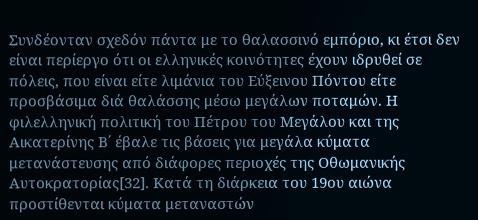Συνδέονταν σχεδόν πάντα με το θαλασσινό εμπόριο, κι έτσι δεν είναι περίεργο ότι οι ελληνικές κοινότητες έχουν ιδρυθεί σε πόλεις, που είναι είτε λιμάνια του Εύξεινου Πόντου είτε προσβάσιμα διά θαλάσσης μέσω μεγάλων ποταμών. Η φιλελληνική πολιτική του Πέτρου του Μεγάλου και της Αικατερίνης Β΄ έβαλε τις βάσεις για μεγάλα κύματα μετανάστευσης από διάφορες περιοχές της Οθωμανικής Αυτοκρατορίας[32]. Κατά τη διάρκεια του 19ου αιώνα προστίθενται κύματα μεταναστών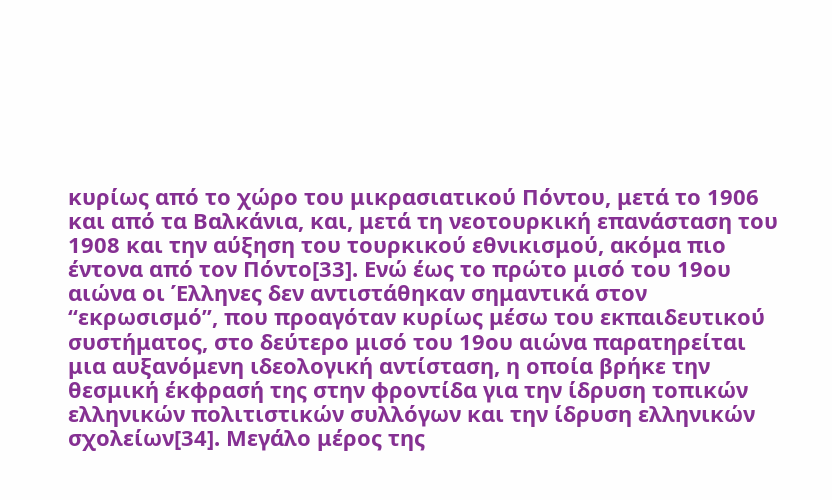κυρίως από το χώρο του μικρασιατικού Πόντου, μετά το 1906 και από τα Βαλκάνια, και, μετά τη νεοτουρκική επανάσταση του 1908 και την αύξηση του τουρκικού εθνικισμού, ακόμα πιο έντονα από τον Πόντο[33]. Ενώ έως το πρώτο μισό του 19ου αιώνα οι Έλληνες δεν αντιστάθηκαν σημαντικά στον “εκρωσισμό”, που προαγόταν κυρίως μέσω του εκπαιδευτικού συστήματος, στο δεύτερο μισό του 19ου αιώνα παρατηρείται μια αυξανόμενη ιδεολογική αντίσταση, η οποία βρήκε την θεσμική έκφρασή της στην φροντίδα για την ίδρυση τοπικών ελληνικών πολιτιστικών συλλόγων και την ίδρυση ελληνικών σχολείων[34]. Μεγάλο μέρος της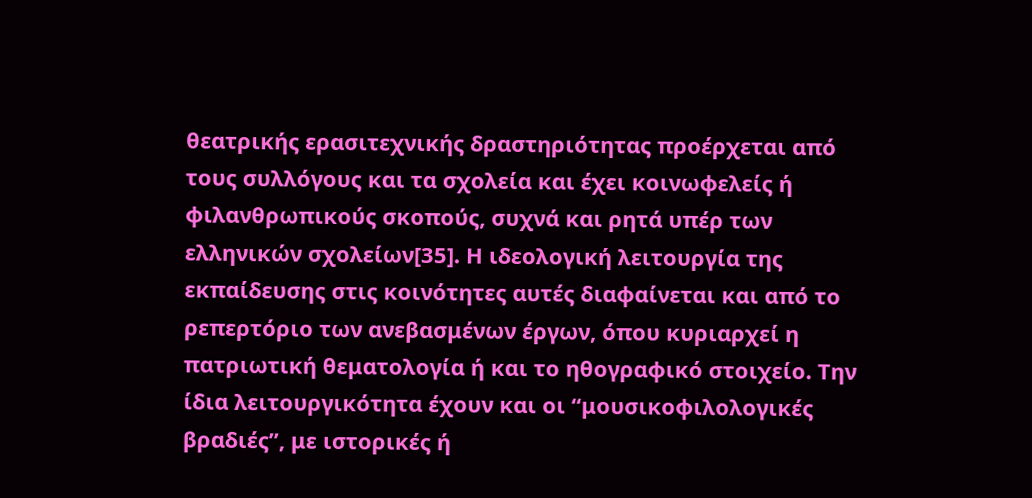θεατρικής ερασιτεχνικής δραστηριότητας προέρχεται από τους συλλόγους και τα σχολεία και έχει κοινωφελείς ή φιλανθρωπικούς σκοπούς, συχνά και ρητά υπέρ των ελληνικών σχολείων[35]. Η ιδεολογική λειτουργία της εκπαίδευσης στις κοινότητες αυτές διαφαίνεται και από το ρεπερτόριο των ανεβασμένων έργων, όπου κυριαρχεί η πατριωτική θεματολογία ή και το ηθογραφικό στοιχείο. Την ίδια λειτουργικότητα έχουν και οι “μουσικοφιλολογικές βραδιές”, με ιστορικές ή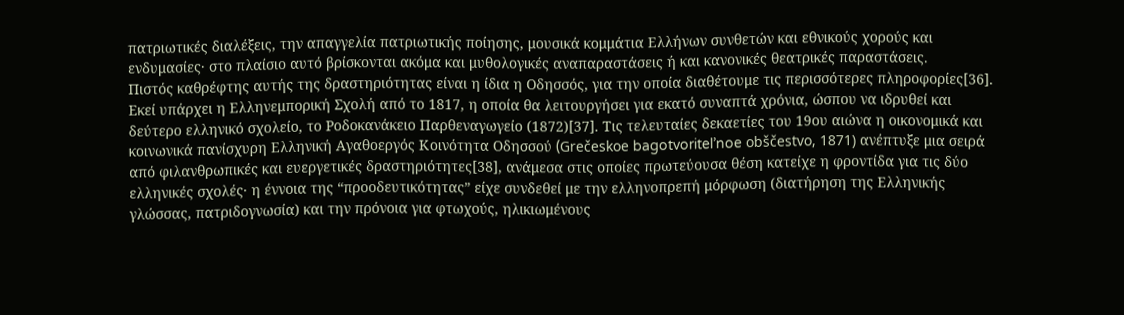πατριωτικές διαλέξεις, την απαγγελία πατριωτικής ποίησης, μουσικά κομμάτια Ελλήνων συνθετών και εθνικούς χορούς και ενδυμασίες· στο πλαίσιο αυτό βρίσκονται ακόμα και μυθολογικές αναπαραστάσεις ή και κανονικές θεατρικές παραστάσεις.
Πιστός καθρέφτης αυτής της δραστηριότητας είναι η ίδια η Οδησσός, για την οποία διαθέτουμε τις περισσότερες πληροφορίες[36]. Εκεί υπάρχει η Ελληνεμπορική Σχολή από το 1817, η οποία θα λειτουργήσει για εκατό συναπτά χρόνια, ώσπου να ιδρυθεί και δεύτερο ελληνικό σχολείο, το Ροδοκανάκειο Παρθεναγωγείο (1872)[37]. Τις τελευταίες δεκαετίες του 19ου αιώνα η οικονομικά και κοινωνικά πανίσχυρη Ελληνική Αγαθοεργός Κοινότητα Οδησσού (Grečeskoe bagotvoritel’noe obščestvo, 1871) ανέπτυξε μια σειρά από φιλανθρωπικές και ευεργετικές δραστηριότητες[38], ανάμεσα στις οποίες πρωτεύουσα θέση κατείχε η φροντίδα για τις δύο ελληνικές σχολές· η έννοια της “προοδευτικότητας” είχε συνδεθεί με την ελληνοπρεπή μόρφωση (διατήρηση της Ελληνικής γλώσσας, πατριδογνωσία) και την πρόνοια για φτωχούς, ηλικιωμένους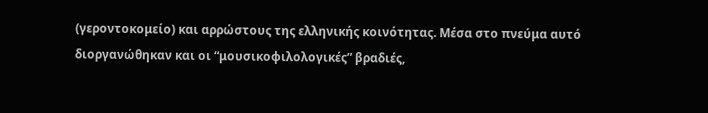(γεροντοκομείο) και αρρώστους της ελληνικής κοινότητας. Μέσα στο πνεύμα αυτό διοργανώθηκαν και οι “μουσικοφιλολογικές” βραδιές,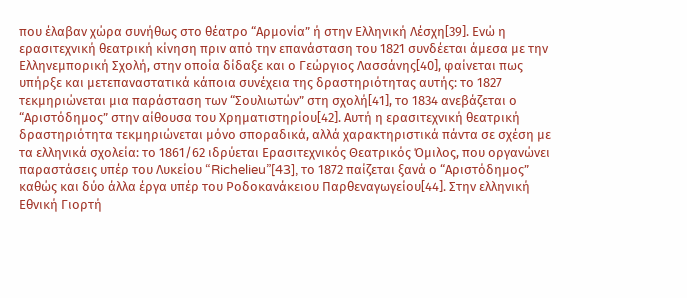που έλαβαν χώρα συνήθως στο θέατρο “Αρμονία” ή στην Ελληνική Λέσχη[39]. Ενώ η ερασιτεχνική θεατρική κίνηση πριν από την επανάσταση του 1821 συνδέεται άμεσα με την Ελληνεμπορική Σχολή, στην οποία δίδαξε και ο Γεώργιος Λασσάνης[40], φαίνεται πως υπήρξε και μετεπαναστατικά κάποια συνέχεια της δραστηριότητας αυτής: το 1827 τεκμηριώνεται μια παράσταση των “Σουλιωτών” στη σχολή[41], το 1834 ανεβάζεται ο “Αριστόδημος” στην αίθουσα του Χρηματιστηρίου[42]. Αυτή η ερασιτεχνική θεατρική δραστηριότητα τεκμηριώνεται μόνο σποραδικά, αλλά χαρακτηριστικά πάντα σε σχέση με τα ελληνικά σχολεία: το 1861/62 ιδρύεται Ερασιτεχνικός Θεατρικός Όμιλος, που οργανώνει παραστάσεις υπέρ του Λυκείου “Richelieu”[43], το 1872 παίζεται ξανά ο “Αριστόδημος” καθώς και δύο άλλα έργα υπέρ του Ροδοκανάκειου Παρθεναγωγείου[44]. Στην ελληνική Εθνική Γιορτή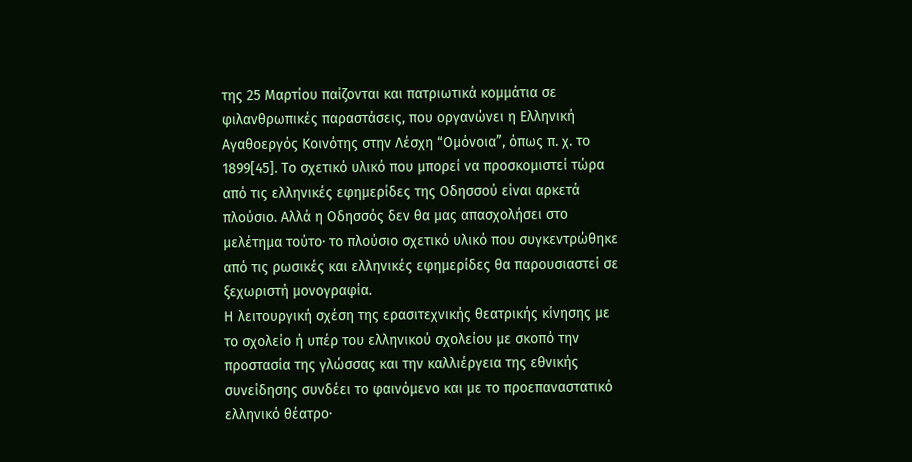της 25 Μαρτίου παίζονται και πατριωτικά κομμάτια σε φιλανθρωπικές παραστάσεις, που οργανώνει η Ελληνική Αγαθοεργός Κοινότης στην Λέσχη “Ομόνοια”, όπως π. χ. το 1899[45]. Το σχετικό υλικό που μπορεί να προσκομιστεί τώρα από τις ελληνικές εφημερίδες της Οδησσού είναι αρκετά πλούσιο. Αλλά η Οδησσός δεν θα μας απασχολήσει στο μελέτημα τούτο· το πλούσιο σχετικό υλικό που συγκεντρώθηκε από τις ρωσικές και ελληνικές εφημερίδες θα παρουσιαστεί σε ξεχωριστή μονογραφία.
Η λειτουργική σχέση της ερασιτεχνικής θεατρικής κίνησης με το σχολείο ή υπέρ του ελληνικού σχολείου με σκοπό την προστασία της γλώσσας και την καλλιέργεια της εθνικής συνείδησης συνδέει το φαινόμενο και με το προεπαναστατικό ελληνικό θέατρο·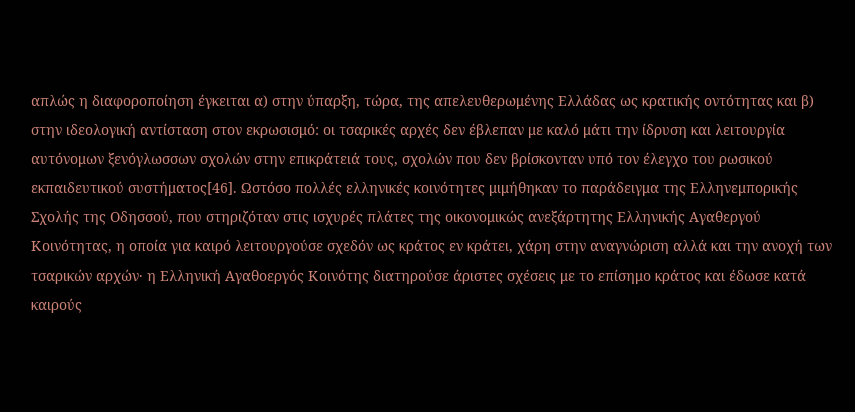απλώς η διαφοροποίηση έγκειται α) στην ύπαρξη, τώρα, της απελευθερωμένης Ελλάδας ως κρατικής οντότητας και β) στην ιδεολογική αντίσταση στον εκρωσισμό: οι τσαρικές αρχές δεν έβλεπαν με καλό μάτι την ίδρυση και λειτουργία αυτόνομων ξενόγλωσσων σχολών στην επικράτειά τους, σχολών που δεν βρίσκονταν υπό τον έλεγχο του ρωσικού εκπαιδευτικού συστήματος[46]. Ωστόσο πολλές ελληνικές κοινότητες μιμήθηκαν το παράδειγμα της Ελληνεμπορικής Σχολής της Οδησσού, που στηριζόταν στις ισχυρές πλάτες της οικονομικώς ανεξάρτητης Ελληνικής Αγαθεργού Κοινότητας, η οποία για καιρό λειτουργούσε σχεδόν ως κράτος εν κράτει, χάρη στην αναγνώριση αλλά και την ανοχή των τσαρικών αρχών· η Ελληνική Αγαθοεργός Κοινότης διατηρούσε άριστες σχέσεις με το επίσημο κράτος και έδωσε κατά καιρούς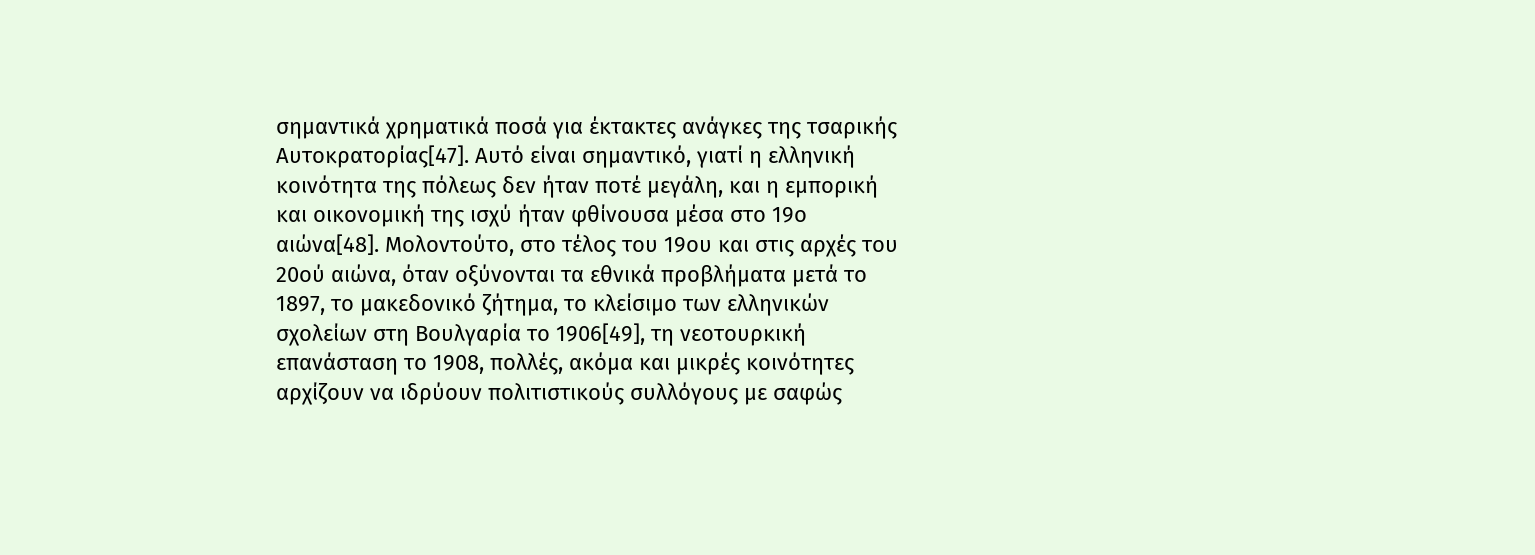σημαντικά χρηματικά ποσά για έκτακτες ανάγκες της τσαρικής Αυτοκρατορίας[47]. Αυτό είναι σημαντικό, γιατί η ελληνική κοινότητα της πόλεως δεν ήταν ποτέ μεγάλη, και η εμπορική και οικονομική της ισχύ ήταν φθίνουσα μέσα στο 19ο αιώνα[48]. Μολοντούτο, στο τέλος του 19ου και στις αρχές του 20ού αιώνα, όταν οξύνονται τα εθνικά προβλήματα μετά το 1897, το μακεδονικό ζήτημα, το κλείσιμο των ελληνικών σχολείων στη Βουλγαρία το 1906[49], τη νεοτουρκική επανάσταση το 1908, πολλές, ακόμα και μικρές κοινότητες αρχίζουν να ιδρύουν πολιτιστικούς συλλόγους με σαφώς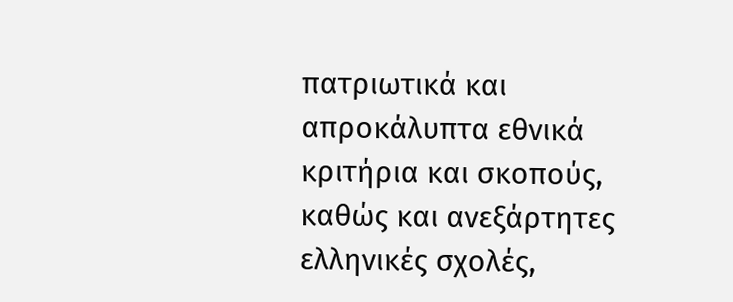πατριωτικά και απροκάλυπτα εθνικά κριτήρια και σκοπούς, καθώς και ανεξάρτητες ελληνικές σχολές,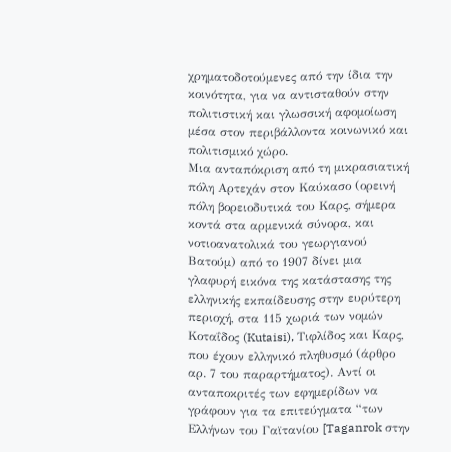χρηματοδοτούμενες από την ίδια την κοινότητα, για να αντισταθούν στην πολιτιστική και γλωσσική αφομοίωση μέσα στον περιβάλλοντα κοινωνικό και πολιτισμικό χώρο.
Μια ανταπόκριση από τη μικρασιατική πόλη Αρτεχάν στον Καύκασο (ορεινή πόλη βορειοδυτικά του Καρς, σήμερα κοντά στα αρμενικά σύνορα, και νοτιοανατολικά του γεωργιανού Βατούμ) από το 1907 δίνει μια γλαφυρή εικόνα της κατάστασης της ελληνικής εκπαίδευσης στην ευρύτερη περιοχή, στα 115 χωριά των νομών Κοταΐδος (Kutaisi), Τιφλίδος και Καρς, που έχουν ελληνικό πληθυσμό (άρθρο αρ. 7 του παραρτήματος). Αντί οι ανταποκριτές των εφημερίδων να γράφουν για τα επιτεύγματα “των Ελλήνων του Γαϊτανίου [Taganrok στην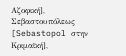Αζοφική], Σεβαστουπόλεως [Sebastopol στην Κριμαϊκή],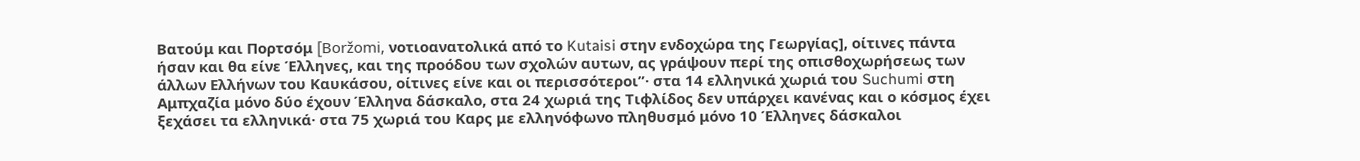Βατούμ και Πορτσόμ [Boržomi, νοτιοανατολικά από το Kutaisi στην ενδοχώρα της Γεωργίας], οίτινες πάντα ήσαν και θα είνε Έλληνες, και της προόδου των σχολών αυτων, ας γράψουν περί της οπισθοχωρήσεως των άλλων Ελλήνων του Καυκάσου, οίτινες είνε και οι περισσότεροι”· στα 14 ελληνικά χωριά του Suchumi στη Αμπχαζία μόνο δύο έχουν Έλληνα δάσκαλο, στα 24 χωριά της Τιφλίδος δεν υπάρχει κανένας και ο κόσμος έχει ξεχάσει τα ελληνικά· στα 75 χωριά του Καρς με ελληνόφωνο πληθυσμό μόνο 10 Έλληνες δάσκαλοι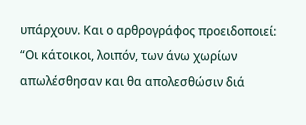υπάρχουν. Και ο αρθρογράφος προειδοποιεί: “Οι κάτοικοι, λοιπόν, των άνω χωρίων απωλέσθησαν και θα απολεσθώσιν διά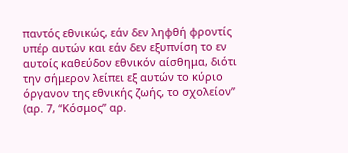παντός εθνικώς, εάν δεν ληφθή φροντίς υπέρ αυτών και εάν δεν εξυπνίση το εν αυτοίς καθεύδον εθνικόν αίσθημα, διότι την σήμερον λείπει εξ αυτών το κύριο όργανον της εθνικής ζωής, το σχολείον” (αρ. 7, “Κόσμος” αρ.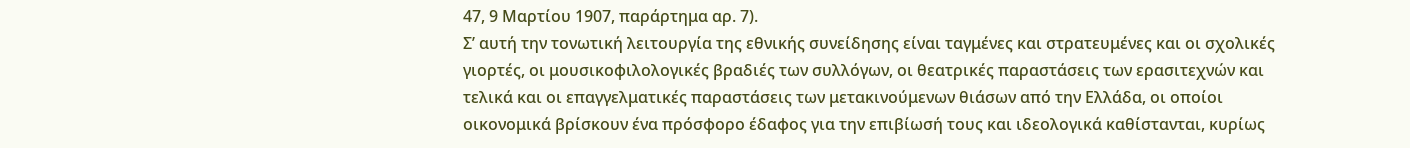47, 9 Μαρτίου 1907, παράρτημα αρ. 7).
Σ’ αυτή την τονωτική λειτουργία της εθνικής συνείδησης είναι ταγμένες και στρατευμένες και οι σχολικές γιορτές, οι μουσικοφιλολογικές βραδιές των συλλόγων, οι θεατρικές παραστάσεις των ερασιτεχνών και τελικά και οι επαγγελματικές παραστάσεις των μετακινούμενων θιάσων από την Ελλάδα, οι οποίοι οικονομικά βρίσκουν ένα πρόσφορο έδαφος για την επιβίωσή τους και ιδεολoγικά καθίστανται, κυρίως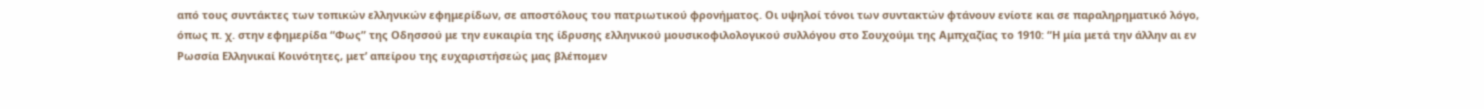από τους συντάκτες των τοπικών ελληνικών εφημερίδων, σε αποστόλους του πατριωτικού φρονήματος. Οι υψηλοί τόνοι των συντακτών φτάνουν ενίοτε και σε παραληρηματικό λόγο, όπως π. χ. στην εφημερίδα “Φως” της Οδησσού με την ευκαιρία της ίδρυσης ελληνικού μουσικοφιλολογικού συλλόγου στο Σουχούμι της Αμπχαζίας το 1910: “Η μία μετά την άλλην αι εν Ρωσσία Ελληνικαί Κοινότητες, μετ’ απείρου της ευχαριστήσεώς μας βλέπομεν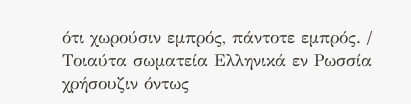ότι χωρούσιν εμπρός, πάντοτε εμπρός. / Τοιαύτα σωματεία Ελληνικά εν Ρωσσία χρήσουζιν όντως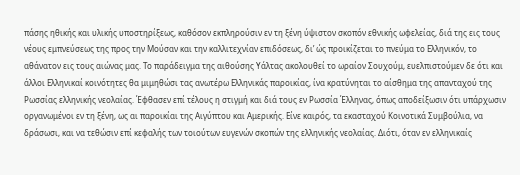πάσης ηθικής και υλικής υποστηρίξεως, καθόσον εκπληρούσιν εν τη ξένη ύψιστον σκοπόν εθνικής ωφελείας, διά της εις τους νέους εμπνεύσεως της προς την Μούσαν και την καλλιτεχνίαν επιδόσεως, δι’ ώς προικίζεται το πνεύμα το Ελληνικόν, το αθάνατον εις τους αιώνας μας. Το παράδειγμα της αιθούσης Υάλτας ακολουθεί το ωραίον Σουχούμ, ευελπιστούμεν δε ότι και άλλοι Ελληνικαί κοινότητες θα μιμηθώσι τας ανωτέρω Ελληνικάς παροικίας, ίνα κρατύνηται το αίσθημα της απανταχού της Ρωσσίας ελληνικής νεολαίας. Έφθασεν επί τέλους η στιγμή και διά τους εν Ρωσσία Έλληνας, όπως αποδείξωσιν ότι υπάρχωσιν οργανωμένοι εν τη ξένη, ως αι παροικίαι της Αιγύπτου και Αμερικής. Είνε καιρός, τα εκασταχού Κοινοτικά Συμβούλια, να δράσωσι, και να τεθώσιν επί κεφαλής των τοιούτων ευγενών σκοπών της ελληνικής νεολαίας. Διότι, όταν εν ελληνικαίς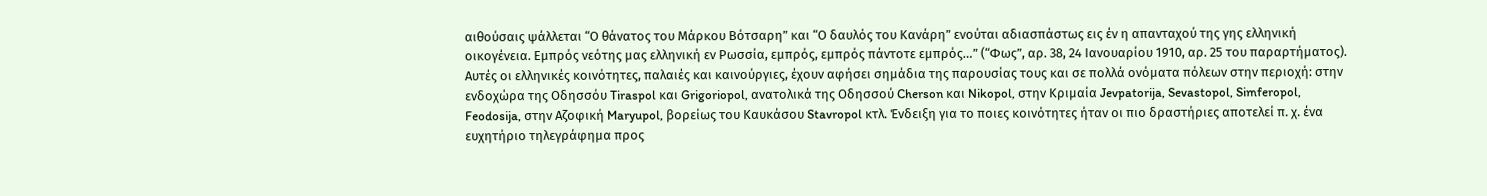αιθούσαις ψάλλεται “Ο θάνατος του Μάρκου Βότσαρη” και “Ο δαυλός του Κανάρη” ενούται αδιασπάστως εις έν η απανταχού της γης ελληνική οικογένεια. Εμπρός νεότης μας ελληνική εν Ρωσσία, εμπρός, εμπρός πάντοτε εμπρός…” (“Φως”, αρ. 38, 24 Ιανουαρίου 1910, αρ. 25 του παραρτήματος).
Αυτές οι ελληνικές κοινότητες, παλαιές και καινούργιες, έχουν αφήσει σημάδια της παρουσίας τους και σε πολλά ονόματα πόλεων στην περιοχή: στην ενδοχώρα της Οδησσόυ Tiraspol και Grigoriopol, ανατολικά της Οδησσού Cherson και Nikopol, στην Κριμαία Jevpatorija, Sevastopol, Simferopol, Feodosija, στην Αζοφική Maryupol, βορείως του Καυκάσου Stavropol κτλ. Ένδειξη για το ποιες κοινότητες ήταν οι πιο δραστήριες αποτελεί π. χ. ένα ευχητήριο τηλεγράφημα προς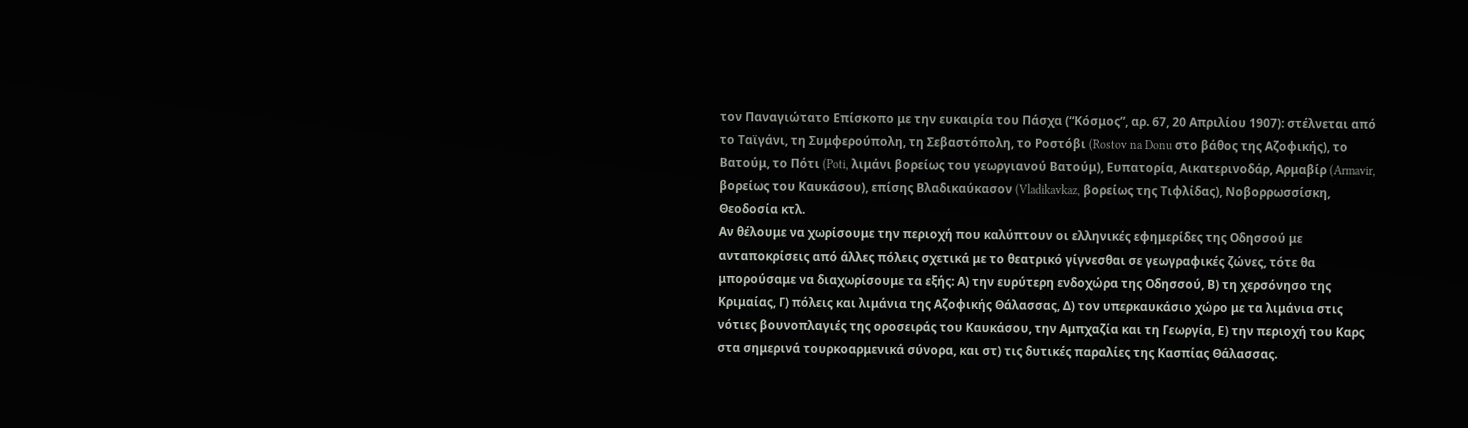τον Παναγιώτατο Επίσκοπο με την ευκαιρία του Πάσχα (“Κόσμος”, αρ. 67, 20 Απριλίου 1907): στέλνεται από το Ταϊγάνι, τη Συμφερούπολη, τη Σεβαστόπολη, το Ροστόβι (Rostov na Donu στο βάθος της Αζοφικής), το Βατούμ, το Πότι (Poti, λιμάνι βορείως του γεωργιανού Βατούμ), Ευπατορία, Αικατερινοδάρ, Αρμαβίρ (Armavir, βορείως του Καυκάσου), επίσης Βλαδικαύκασον (Vladikavkaz, βορείως της Τιφλίδας), Νοβορρωσσίσκη, Θεοδοσία κτλ.
Αν θέλουμε να χωρίσουμε την περιοχή που καλύπτουν οι ελληνικές εφημερίδες της Οδησσού με ανταποκρίσεις από άλλες πόλεις σχετικά με το θεατρικό γίγνεσθαι σε γεωγραφικές ζώνες, τότε θα μπορούσαμε να διαχωρίσουμε τα εξής: Α) την ευρύτερη ενδοχώρα της Οδησσού, Β) τη χερσόνησο της Κριμαίας, Γ) πόλεις και λιμάνια της Αζοφικής Θάλασσας, Δ) τον υπερκαυκάσιο χώρο με τα λιμάνια στις νότιες βουνοπλαγιές της οροσειράς του Καυκάσου, την Αμπχαζία και τη Γεωργία, Ε) την περιοχή του Καρς στα σημερινά τουρκοαρμενικά σύνορα, και στ) τις δυτικές παραλίες της Κασπίας Θάλασσας.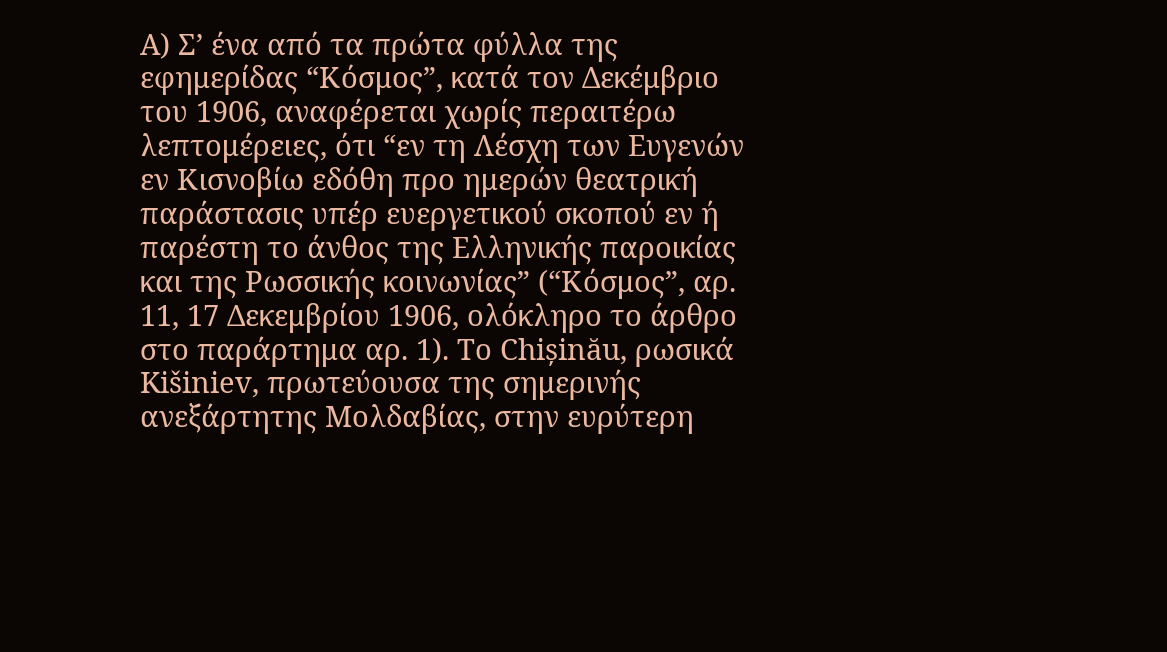Α) Σ’ ένα από τα πρώτα φύλλα της εφημερίδας “Κόσμος”, κατά τον Δεκέμβριο του 1906, αναφέρεται χωρίς περαιτέρω λεπτομέρειες, ότι “εν τη Λέσχη των Ευγενών εν Κισνοβίω εδόθη προ ημερών θεατρική παράστασις υπέρ ευεργετικού σκοπού εν ή παρέστη το άνθος της Ελληνικής παροικίας και της Ρωσσικής κοινωνίας” (“Κόσμος”, αρ. 11, 17 Δεκεμβρίου 1906, ολόκληρο το άρθρο στο παράρτημα αρ. 1). Το Chișinău, ρωσικά Kišiniev, πρωτεύουσα της σημερινής ανεξάρτητης Μολδαβίας, στην ευρύτερη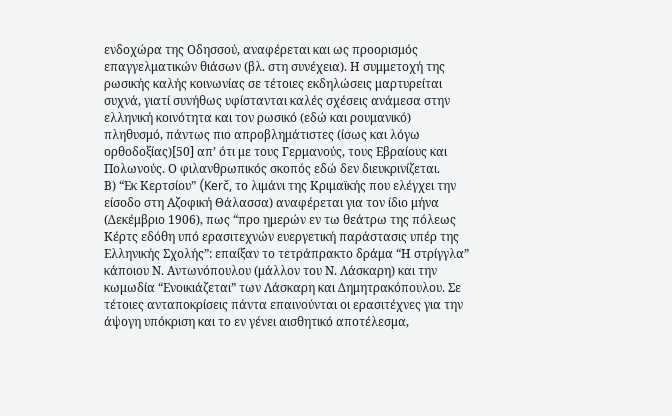ενδοχώρα της Οδησσού, αναφέρεται και ως προορισμός επαγγελματικών θιάσων (βλ. στη συνέχεια). Η συμμετοχή της ρωσικής καλής κοινωνίας σε τέτοιες εκδηλώσεις μαρτυρείται συχνά, γιατί συνήθως υφίστανται καλές σχέσεις ανάμεσα στην ελληνική κοινότητα και τον ρωσικό (εδώ και ρουμανικό) πληθυσμό, πάντως πιο απροβλημάτιστες (ίσως και λόγω ορθοδοξίας)[50] απ’ ότι με τους Γερμανούς, τους Εβραίους και Πολωνούς. Ο φιλανθρωπικός σκοπός εδώ δεν διευκρινίζεται.
Β) “Εκ Κερτσίου” (Kerč, το λιμάνι της Κριμαϊκής που ελέγχει την είσοδο στη Αζοφική Θάλασσα) αναφέρεται για τον ίδιο μήνα (Δεκέμβριο 1906), πως “προ ημερών εν τω θεάτρω της πόλεως Κέρτς εδόθη υπό ερασιτεχνών ευεργετική παράστασις υπέρ της Ελληνικής Σχολής”: επαίξαν το τετράπρακτο δράμα “Η στρίγγλα” κάποιου Ν. Αντωνόπουλου (μάλλον του Ν. Λάσκαρη) και την κωμωδία “Ενοικιάζεται” των Λάσκαρη και Δημητρακόπουλου. Σε τέτοιες ανταποκρίσεις πάντα επαινούνται οι ερασιτέχνες για την άψογη υπόκριση και το εν γένει αισθητικό αποτέλεσμα,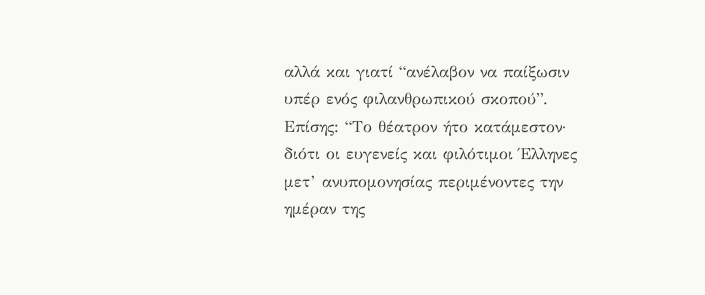αλλά και γιατί “ανέλαβον να παίξωσιν υπέρ ενός φιλανθρωπικού σκοπού”. Επίσης: “Το θέατρον ήτο κατάμεστον· διότι οι ευγενείς και φιλότιμοι Έλληνες μετ’ ανυπομονησίας περιμένοντες την ημέραν της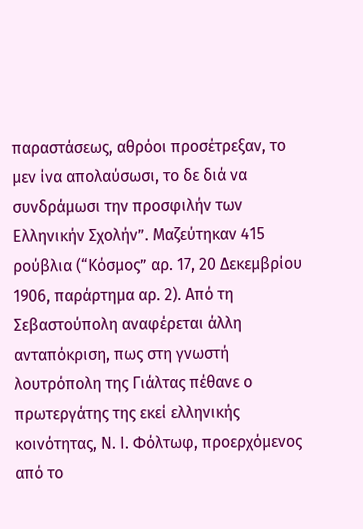παραστάσεως, αθρόοι προσέτρεξαν, το μεν ίνα απολαύσωσι, το δε διά να συνδράμωσι την προσφιλήν των Ελληνικήν Σχολήν”. Μαζεύτηκαν 415 ρούβλια (“Κόσμος” αρ. 17, 20 Δεκεμβρίου 1906, παράρτημα αρ. 2). Από τη Σεβαστούπολη αναφέρεται άλλη ανταπόκριση, πως στη γνωστή λουτρόπολη της Γιάλτας πέθανε ο πρωτεργάτης της εκεί ελληνικής κοινότητας, Ν. Ι. Φόλτωφ, προερχόμενος από το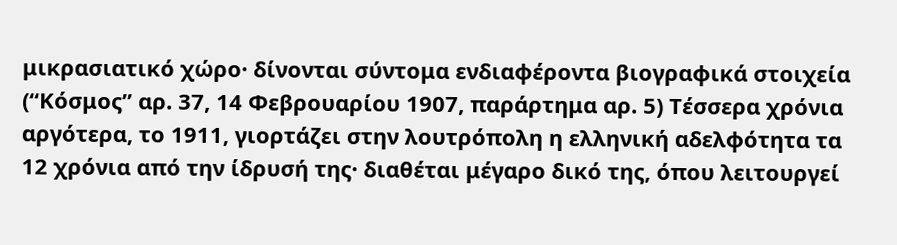μικρασιατικό χώρο· δίνονται σύντομα ενδιαφέροντα βιογραφικά στοιχεία (“Κόσμος” αρ. 37, 14 Φεβρουαρίου 1907, παράρτημα αρ. 5) Τέσσερα χρόνια αργότερα, το 1911, γιορτάζει στην λουτρόπολη η ελληνική αδελφότητα τα 12 χρόνια από την ίδρυσή της· διαθέται μέγαρο δικό της, όπου λειτουργεί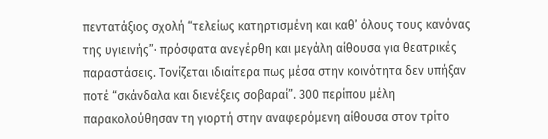πεντατάξιος σχολή “τελείως κατηρτισμένη και καθ’ όλους τους κανόνας της υγιεινής”· πρόσφατα ανεγέρθη και μεγάλη αίθουσα για θεατρικές παραστάσεις. Τονίζεται ιδιαίτερα πως μέσα στην κοινότητα δεν υπήξαν ποτέ “σκάνδαλα και διενέξεις σοβαραί”. 300 περίπου μέλη παρακολούθησαν τη γιορτή στην αναφερόμενη αίθουσα στον τρίτο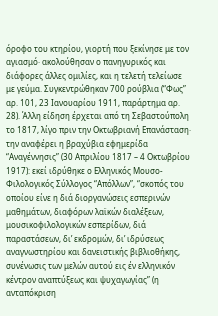όροφο του κτηρίου, γιορτή που ξεκίνησε με τον αγιασμό· ακολούθησαν ο πανηγυρικός και διάφορες άλλες ομιλίες, και η τελετή τελείωσε με γεύμα. Συγκεντρώθηκαν 700 ρούβλια (“Φως” αρ. 101, 23 Ιανουαρίου 1911, παράρτημα αρ. 28). Άλλη είδηση έρχεται από τη Σεβαστούπολη το 1817, λίγο πριν την Οκτωβριανή Επανάσταση· την αναφέρει η βραχύβια εφημερίδα “Αναγέννησις” (30 Απριλίου 1817 – 4 Οκτωβρίου 1917): εκεί ιδρύθηκε ο Ελληνικός Μουσο-Φιλολογικός Σύλλογος “Απόλλων”, “σκοπός του οποίου είνε η διά διοργανώσεις εσπερινών μαθημάτων, διαφόρων λαϊκών διαλέξεων, μουσικοφιλολογικών εσπερίδων, διά παραστάσεων, δι’ εκδρομών, δι’ ιδρύσεως αναγνωστηρίου και δανειστικής βιβλιοθήκης, συνένωσις των μελών αυτού εις έν ελληνικόν κέντρον αναπτύξεως και ψυχαγωγίας” (η ανταπόκριση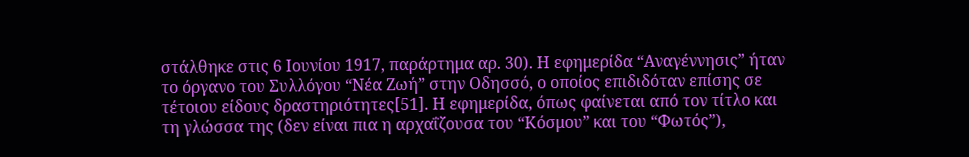στάλθηκε στις 6 Ιουνίου 1917, παράρτημα αρ. 30). Η εφημερίδα “Αναγέννησις” ήταν το όργανο του Συλλόγου “Νέα Ζωή” στην Οδησσό, ο οποίος επιδιδόταν επίσης σε τέτοιου είδους δραστηριότητες[51]. Η εφημερίδα, όπως φαίνεται από τον τίτλο και τη γλώσσα της (δεν είναι πια η αρχαΐζουσα του “Κόσμου” και του “Φωτός”),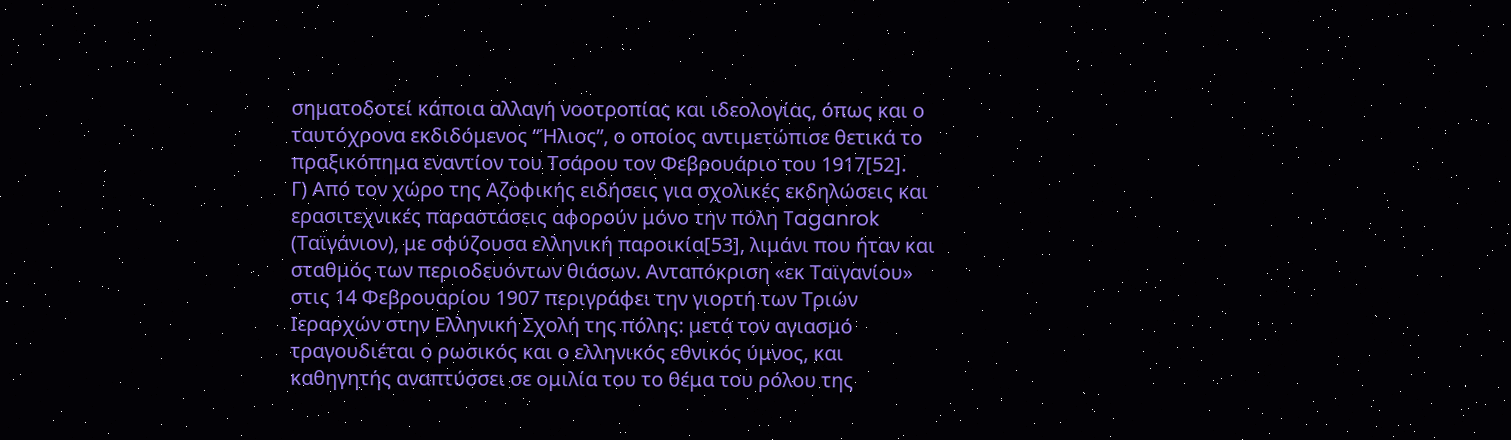σηματοδοτεί κάποια αλλαγή νοοτροπίας και ιδεολογίας, όπως και ο ταυτόχρονα εκδιδόμενος “Ήλιος”, ο οποίος αντιμετώπισε θετικά το πραξικόπημα εναντίον του Τσάρου τον Φεβρουάριο του 1917[52].
Γ) Από τον χώρο της Αζοφικής ειδήσεις για σχολικές εκδηλώσεις και ερασιτεχνικές παραστάσεις αφορούν μόνο την πόλη Taganrok (Ταϊγάνιον), με σφύζουσα ελληνική παροικία[53], λιμάνι που ήταν και σταθμός των περιοδευόντων θιάσων. Ανταπόκριση «εκ Ταϊγανίου» στις 14 Φεβρουαρίου 1907 περιγράφει την γιορτή των Τριών Ιεραρχών στην Ελληνική Σχολή της πόλης: μετά τον αγιασμό τραγουδιέται ο ρωσικός και ο ελληνικός εθνικός ύμνος, και καθηγητής αναπτύσσει σε ομιλία του το θέμα του ρόλου της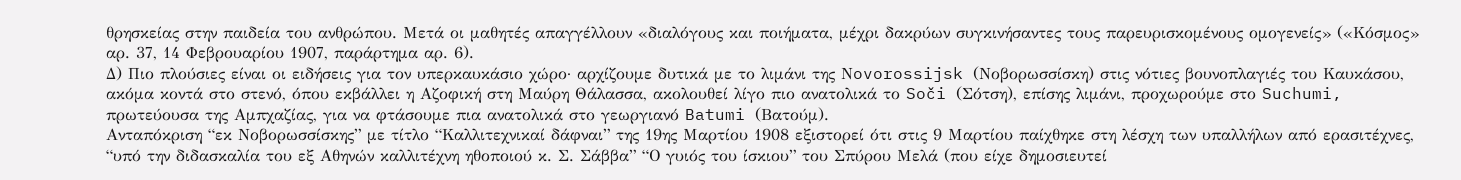θρησκείας στην παιδεία του ανθρώπου. Μετά οι μαθητές απαγγέλλουν «διαλόγους και ποιήματα, μέχρι δακρύων συγκινήσαντες τους παρευρισκομένους ομογενείς» («Κόσμος» αρ. 37, 14 Φεβρουαρίου 1907, παράρτημα αρ. 6).
Δ) Πιο πλούσιες είναι οι ειδήσεις για τον υπερκαυκάσιο χώρο· αρχίζουμε δυτικά με το λιμάνι της Νovorossijsk (Νοβορωσσίσκη) στις νότιες βουνοπλαγιές του Καυκάσου, ακόμα κοντά στο στενό, όπου εκβάλλει η Αζοφική στη Μαύρη Θάλασσα, ακολουθεί λίγο πιο ανατολικά το Soči (Σότση), επίσης λιμάνι, προχωρούμε στο Suchumi, πρωτεύουσα της Αμπχαζίας, για να φτάσουμε πια ανατολικά στο γεωργιανό Batumi (Βατούμ).
Ανταπόκριση “εκ Νοβορωσσίσκης” με τίτλο “Καλλιτεχνικαί δάφναι” της 19ης Μαρτίου 1908 εξιστορεί ότι στις 9 Μαρτίου παίχθηκε στη λέσχη των υπαλλήλων από ερασιτέχνες, “υπό την διδασκαλία του εξ Αθηνών καλλιτέχνη ηθοποιού κ. Σ. Σάββα” “Ο γυιός του ίσκιου” του Σπύρου Μελά (που είχε δημοσιευτεί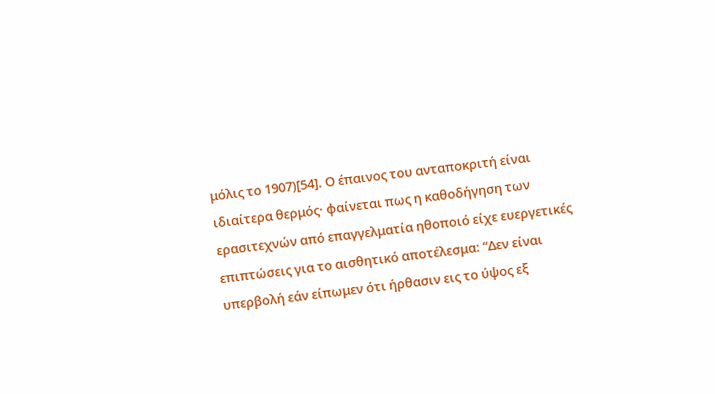μόλις το 1907)[54]. Ο έπαινος του ανταποκριτή είναι ιδιαίτερα θερμός· φαίνεται πως η καθοδήγηση των ερασιτεχνών από επαγγελματία ηθοποιό είχε ευεργετικές επιπτώσεις για το αισθητικό αποτέλεσμα: “Δεν είναι υπερβολή εάν είπωμεν ότι ήρθασιν εις το ύψος εξ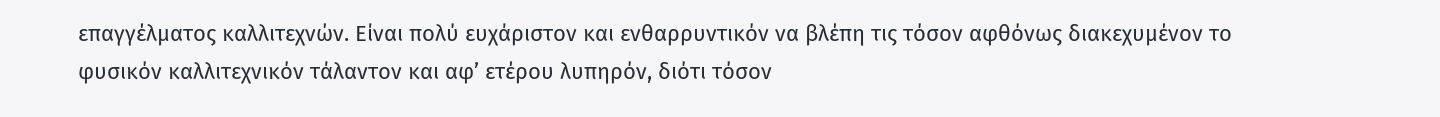επαγγέλματος καλλιτεχνών. Είναι πολύ ευχάριστον και ενθαρρυντικόν να βλέπη τις τόσον αφθόνως διακεχυμένον το φυσικόν καλλιτεχνικόν τάλαντον και αφ’ ετέρου λυπηρόν, διότι τόσον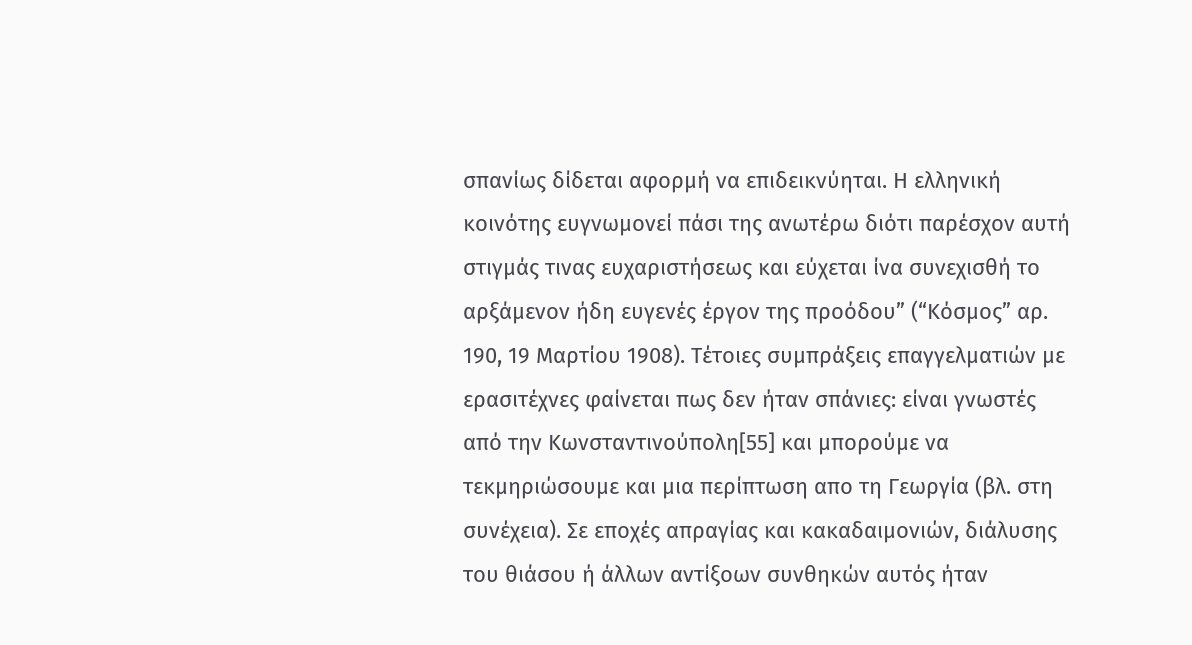σπανίως δίδεται αφορμή να επιδεικνύηται. Η ελληνική κοινότης ευγνωμονεί πάσι της ανωτέρω διότι παρέσχον αυτή στιγμάς τινας ευχαριστήσεως και εύχεται ίνα συνεχισθή το αρξάμενον ήδη ευγενές έργον της προόδου” (“Κόσμος” αρ. 190, 19 Μαρτίου 1908). Τέτοιες συμπράξεις επαγγελματιών με ερασιτέχνες φαίνεται πως δεν ήταν σπάνιες: είναι γνωστές από την Κωνσταντινούπολη[55] και μπορούμε να τεκμηριώσουμε και μια περίπτωση απο τη Γεωργία (βλ. στη συνέχεια). Σε εποχές απραγίας και κακαδαιμονιών, διάλυσης του θιάσου ή άλλων αντίξοων συνθηκών αυτός ήταν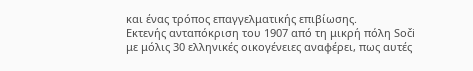και ένας τρόπος επαγγελματικής επιβίωσης.
Εκτενής ανταπόκριση του 1907 από τη μικρή πόλη Soči με μόλις 30 ελληνικές οικογένειες αναφέρει, πως αυτές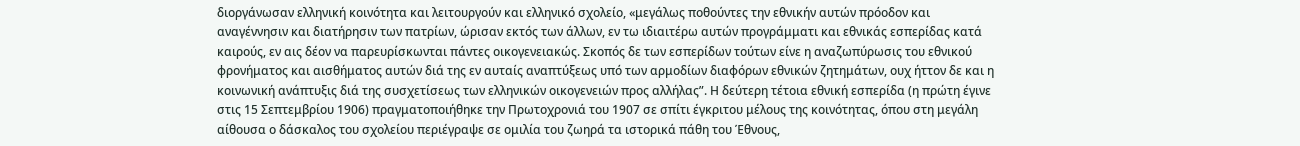διοργάνωσαν ελληνική κοινότητα και λειτουργούν και ελληνικό σχολείο, «μεγάλως ποθούντες την εθνικήν αυτών πρόοδον και αναγέννησιν και διατήρησιν των πατρίων, ώρισαν εκτός των άλλων, εν τω ιδιαιτέρω αυτών προγράμματι και εθνικάς εσπερίδας κατά καιρούς, εν αις δέον να παρευρίσκωνται πάντες οικογενειακώς. Σκοπός δε των εσπερίδων τούτων είνε η αναζωπύρωσις του εθνικού φρονήματος και αισθήματος αυτών διά της εν αυταίς αναπτύξεως υπό των αρμοδίων διαφόρων εθνικών ζητημάτων, ουχ ήττον δε και η κοινωνική ανάπτυξις διά της συσχετίσεως των ελληνικών οικογενειών προς αλλήλας”. Η δεύτερη τέτοια εθνική εσπερίδα (η πρώτη έγινε στις 15 Σεπτεμβρίου 1906) πραγματοποιήθηκε την Πρωτοχρονιά του 1907 σε σπίτι έγκριτου μέλους της κοινότητας, όπου στη μεγάλη αίθουσα ο δάσκαλος του σχολείου περιέγραψε σε ομιλία του ζωηρά τα ιστορικά πάθη του Έθνους,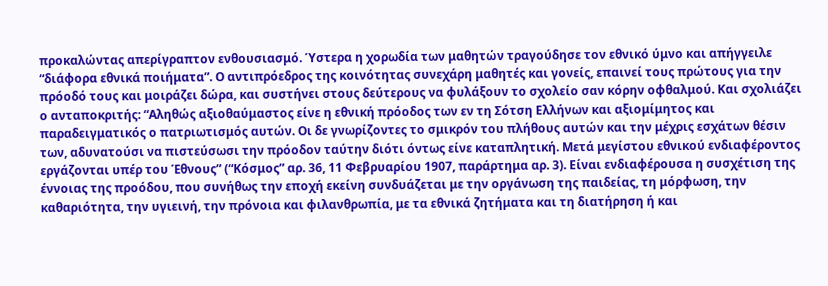προκαλώντας απερίγραπτον ενθουσιασμό. Ύστερα η χορωδία των μαθητών τραγούδησε τον εθνικό ύμνο και απήγγειλε “διάφορα εθνικά ποιήματα”. Ο αντιπρόεδρος της κοινότητας συνεχάρη μαθητές και γονείς, επαινεί τους πρώτους για την πρόοδό τους και μοιράζει δώρα, και συστήνει στους δεύτερους να φυλάξουν το σχολείο σαν κόρην οφθαλμού. Και σχολιάζει ο ανταποκριτής: “Αληθώς αξιοθαύμαστος είνε η εθνική πρόοδος των εν τη Σότση Ελλήνων και αξιομίμητος και παραδειγματικός ο πατριωτισμός αυτών. Οι δε γνωρίζοντες το σμικρόν του πλήθους αυτών και την μέχρις εσχάτων θέσιν των, αδυνατούσι να πιστεύσωσι την πρόοδον ταύτην διότι όντως είνε καταπλητική. Μετά μεγίστου εθνικού ενδιαφέροντος εργάζονται υπέρ του Έθνους” (“Κόσμος” αρ. 36, 11 Φεβρυαρίου 1907, παράρτημα αρ. 3). Είναι ενδιαφέρουσα η συσχέτιση της έννοιας της προόδου, που συνήθως την εποχή εκείνη συνδυάζεται με την οργάνωση της παιδείας, τη μόρφωση, την καθαριότητα, την υγιεινή, την πρόνοια και φιλανθρωπία, με τα εθνικά ζητήματα και τη διατήρηση ή και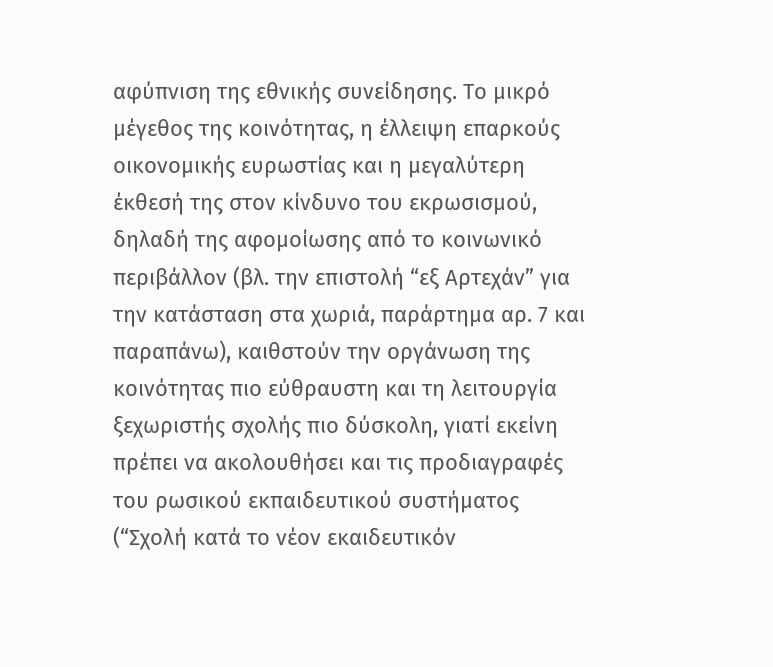αφύπνιση της εθνικής συνείδησης. Το μικρό μέγεθος της κοινότητας, η έλλειψη επαρκούς οικονομικής ευρωστίας και η μεγαλύτερη έκθεσή της στον κίνδυνο του εκρωσισμού, δηλαδή της αφομοίωσης από το κοινωνικό περιβάλλον (βλ. την επιστολή “εξ Αρτεχάν” για την κατάσταση στα χωριά, παράρτημα αρ. 7 και παραπάνω), καιθστούν την οργάνωση της κοινότητας πιο εύθραυστη και τη λειτουργία ξεχωριστής σχολής πιο δύσκολη, γιατί εκείνη πρέπει να ακολουθήσει και τις προδιαγραφές του ρωσικού εκπαιδευτικού συστήματος (“Σχολή κατά το νέον εκαιδευτικόν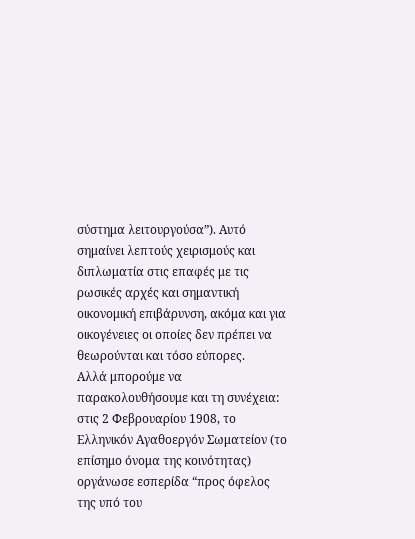σύστημα λειτουργούσα”). Αυτό σημαίνει λεπτούς χειρισμούς και διπλωματία στις επαφές με τις ρωσικές αρχές και σημαντική οικονομική επιβάρυνση, ακόμα και για οικογένειες οι οποίες δεν πρέπει να θεωρούνται και τόσο εύπορες.
Αλλά μπορούμε να παρακολουθήσουμε και τη συνέχεια: στις 2 Φεβρουαρίου 1908, το Ελληνικόν Αγαθοεργόν Σωματείον (το επίσημο όνομα της κοινότητας) οργάνωσε εσπερίδα “προς όφελος της υπό του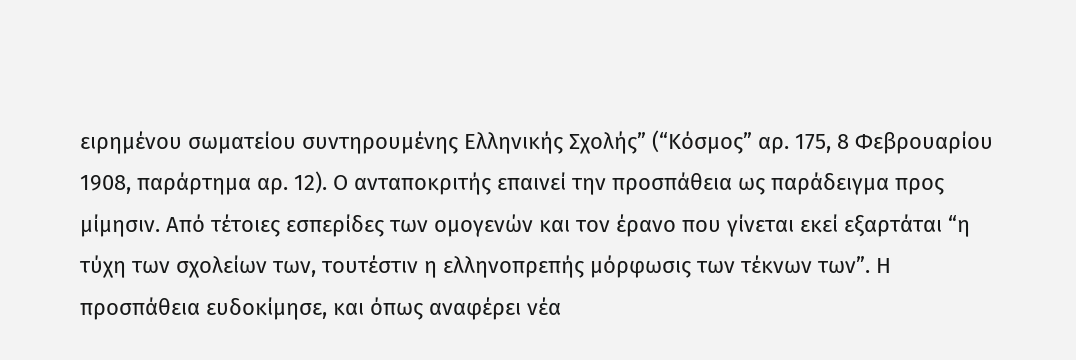ειρημένου σωματείου συντηρουμένης Ελληνικής Σχολής” (“Κόσμος” αρ. 175, 8 Φεβρουαρίου 1908, παράρτημα αρ. 12). Ο ανταποκριτής επαινεί την προσπάθεια ως παράδειγμα προς μίμησιν. Από τέτοιες εσπερίδες των ομογενών και τον έρανο που γίνεται εκεί εξαρτάται “η τύχη των σχολείων των, τουτέστιν η ελληνοπρεπής μόρφωσις των τέκνων των”. Η προσπάθεια ευδοκίμησε, και όπως αναφέρει νέα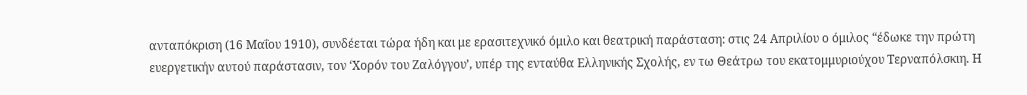ανταπόκριση (16 Μαΐου 1910), συνδέεται τώρα ήδη και με ερασιτεχνικό όμιλο και θεατρική παράσταση: στις 24 Απριλίου ο όμιλος “έδωκε την πρώτη ευεργετικήν αυτού παράστασιν, τον ‘Χορόν του Ζαλόγγου’, υπέρ της ενταύθα Ελληνικής Σχολής, εν τω Θεάτρω του εκατομμυριούχου Τερναπόλσκιη. Η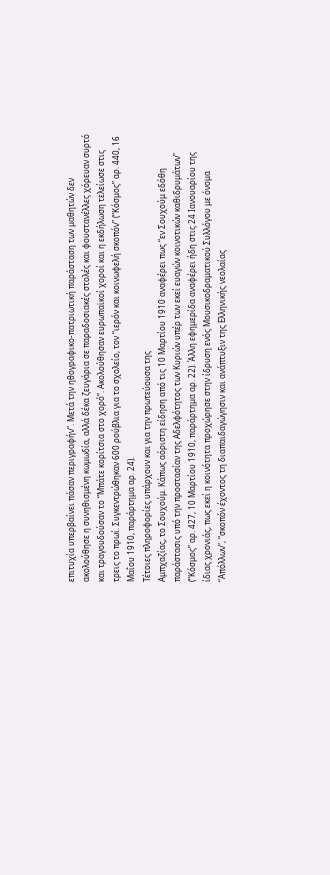επιτυχία υπερβαίνει πάσαν περιγραφήν”. Μετά την ηθογραφικο-πατριωτική παράσταση των μαθητών δεν ακολούθησε η συνηθισμένη κωμωδία, αλλά δέκα ζευγάρια σε παραδοσιακές στολές και φουστανέλλες χόρευαν συρτό και τραγουδούσαν το “Μπάτε κορίτσια στο χορό”. Ακολούθησαν ευρωπαϊκοί χοροί και η εκδήλωση τελείωσε στις τρεις το πρωί. Συγκεντρώθηκαν 600 ρούβλια για το σχολείο, τον “ιερόν και κοινωφελή σκοπόν” (“Κόσμος” αρ. 440, 16 Μαΐου 1910, παράρτημα αρ. 24).
Τέτοιες πληροφορίες υπάρχουν και για την πρωτεύουσα της
Αμπχαζίας, το Σουχούμ. Κάπως αόριστη είδηση από τις 10 Μαρτίου 1910 αναφέρει πως “εν Σουχούμ εδόθη παράστασις υπό την προστασίαν της Αδελφότητος των Κυριών υπέρ των εκεί ευαγών κοινοτικών καθιδρυμάτων” (“Κόσμος” αρ. 427, 10 Μαρτίου 1910, παράρτημα αρ. 22). Άλλη εφημερίδα αναφέρει ήδη στις 24 Ιανουαρίου της ίδιας χρονιάς, πως εκεί η κοινότητα προχώρησε στην ίδρυση ενός Μουσικοδραματικού Συλλόγου με όνομα “Απόλλων”, “σκοπόν έχοντος τη διαπαιδαγώγησιν και ανάπτυξιν της Ελληνικής νεολαίας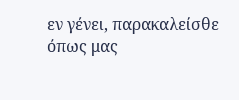εν γένει, παρακαλείσθε όπως μας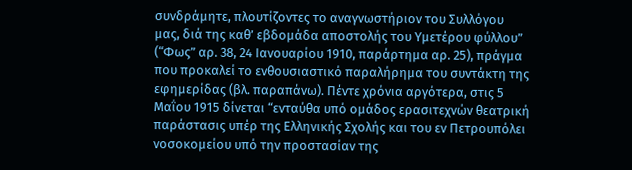συνδράμητε, πλουτίζοντες το αναγνωστήριον του Συλλόγου μας, διά της καθ’ εβδομάδα αποστολής του Υμετέρου φύλλου” (“Φως” αρ. 38, 24 Ιανουαρίου 1910, παράρτημα αρ. 25), πράγμα που προκαλεί το ενθουσιαστικό παραλήρημα του συντάκτη της εφημερίδας (βλ. παραπάνω). Πέντε χρόνια αργότερα, στις 5 Μαΐου 1915 δίνεται “ενταύθα υπό ομάδος ερασιτεχνών θεατρική παράστασις υπέρ της Ελληνικής Σχολής και του εν Πετρουπόλει νοσοκομείου υπό την προστασίαν της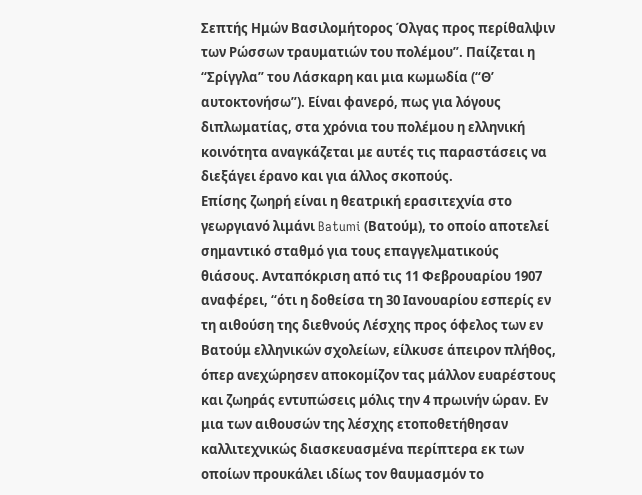Σεπτής Ημών Βασιλομήτορος Όλγας προς περίθαλψιν των Ρώσσων τραυματιών του πολέμου”. Παίζεται η “Σρίγγλα” του Λάσκαρη και μια κωμωδία (“Θ’ αυτοκτονήσω”). Είναι φανερό, πως για λόγους διπλωματίας, στα χρόνια του πολέμου η ελληνική κοινότητα αναγκάζεται με αυτές τις παραστάσεις να διεξάγει έρανο και για άλλος σκοπούς.
Επίσης ζωηρή είναι η θεατρική ερασιτεχνία στο γεωργιανό λιμάνι Batumi (Βατούμ), το οποίο αποτελεί σημαντικό σταθμό για τους επαγγελματικούς θιάσους. Ανταπόκριση από τις 11 Φεβρουαρίου 1907 αναφέρει, “ότι η δοθείσα τη 30 Ιανουαρίου εσπερίς εν τη αιθούση της διεθνούς Λέσχης προς όφελος των εν Βατούμ ελληνικών σχολείων, είλκυσε άπειρον πλήθος, όπερ ανεχώρησεν αποκομίζον τας μάλλον ευαρέστους και ζωηράς εντυπώσεις μόλις την 4 πρωινήν ώραν. Εν μια των αιθουσών της λέσχης ετοποθετήθησαν καλλιτεχνικώς διασκευασμένα περίπτερα εκ των οποίων προυκάλει ιδίως τον θαυμασμόν το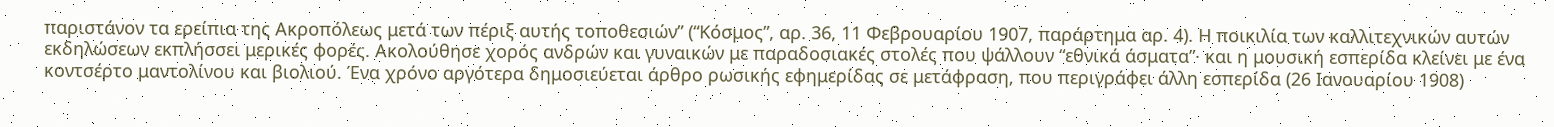παριστάνον τα ερείπια της Ακροπόλεως μετά των πέριξ αυτής τοποθεσιών” (“Κόσμος”, αρ. 36, 11 Φεβρουαρίου 1907, παράρτημα αρ. 4). Η ποικιλία των καλλιτεχνικών αυτών εκδηλώσεων εκπλήσσει μερικές φορές. Ακολούθησε χορός ανδρών και γυναικών με παραδοσιακές στολές που ψάλλουν “εθνικά άσματα”· και η μουσική εσπερίδα κλείνει με ένα κοντσέρτο μαντολίνου και βιολιού. Ένα χρόνο αργότερα δημοσιεύεται άρθρο ρωσικής εφημερίδας σε μετάφραση, που περιγράφει άλλη εσπερίδα (26 Ιανουαρίου 1908)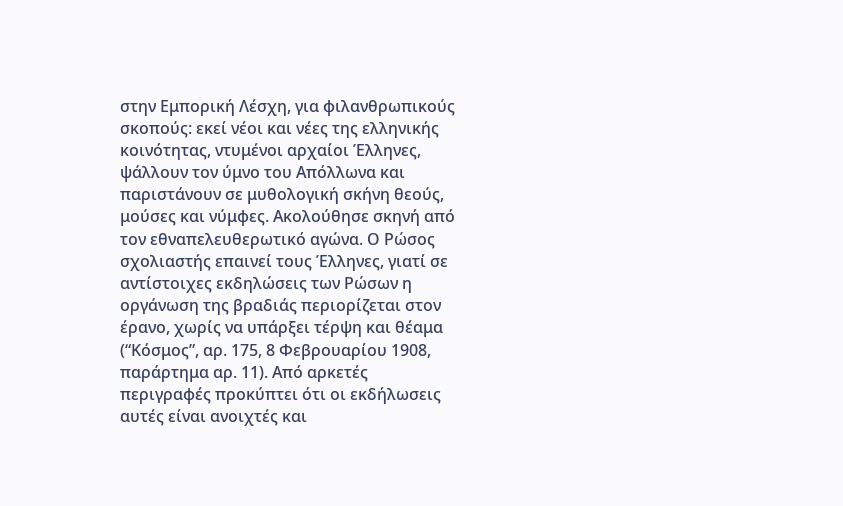στην Εμπορική Λέσχη, για φιλανθρωπικούς σκοπούς: εκεί νέοι και νέες της ελληνικής κοινότητας, ντυμένοι αρχαίοι Έλληνες, ψάλλουν τον ύμνο του Απόλλωνα και παριστάνουν σε μυθολογική σκήνη θεούς, μούσες και νύμφες. Ακολούθησε σκηνή από τον εθναπελευθερωτικό αγώνα. Ο Ρώσος σχολιαστής επαινεί τους Έλληνες, γιατί σε αντίστοιχες εκδηλώσεις των Ρώσων η οργάνωση της βραδιάς περιορίζεται στον έρανο, χωρίς να υπάρξει τέρψη και θέαμα (“Κόσμος”, αρ. 175, 8 Φεβρουαρίου 1908, παράρτημα αρ. 11). Από αρκετές περιγραφές προκύπτει ότι οι εκδήλωσεις αυτές είναι ανοιχτές και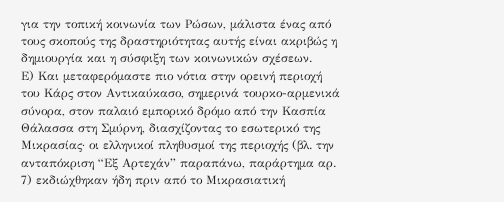για την τοπική κοινωνία των Ρώσων, μάλιστα ένας από τους σκοπούς της δραστηριότητας αυτής είναι ακριβώς η δημιουργία και η σύσφιξη των κοινωνικών σχέσεων.
Ε) Και μεταφερόμαστε πιο νότια στην ορεινή περιοχή του Κάρς στον Αντικαύκασο, σημερινά τουρκο-αρμενικά σύνορα, στον παλαιό εμπορικό δρόμο από την Κασπία Θάλασσα στη Σμύρνη, διασχίζοντας το εσωτερικό της Μικρασίας· οι ελληνικοί πληθυσμοί της περιοχής (βλ. την ανταπόκριση “Εξ Αρτεχάν” παραπάνω, παράρτημα αρ. 7) εκδιώχθηκαν ήδη πριν από το Μικρασιατική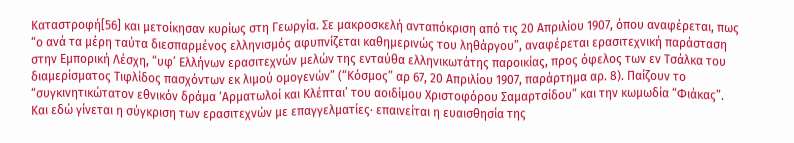Καταστροφή[56] και μετοίκησαν κυρίως στη Γεωργία. Σε μακροσκελή ανταπόκριση από τις 20 Απριλίου 1907, όπου αναφέρεται, πως “ο ανά τα μέρη ταύτα διεσπαρμένος ελληνισμός αφυπνίζεται καθημερινώς του ληθάργου”, αναφέρεται ερασιτεχνική παράσταση στην Εμπορική Λέσχη, “υφ’ Ελλήνων ερασιτεχνών μελών της ενταύθα ελληνικωτάτης παροικίας, προς όφελος των εν Τσάλκα του διαμερίσματος Τιφλίδος πασχόντων εκ λιμού ομογενών” (“Κόσμος” αρ 67, 20 Απριλίου 1907, παράρτημα αρ. 8). Παίζουν το “συγκινητικώτατον εθνικόν δράμα ‘Αρματωλοί και Κλέπται’ του αοιδίμου Χριστοφόρου Σαμαρτσίδου” και την κωμωδία “Φιάκας”. Και εδώ γίνεται η σύγκριση των ερασιτεχνών με επαγγελματίες· επαινείται η ευαισθησία της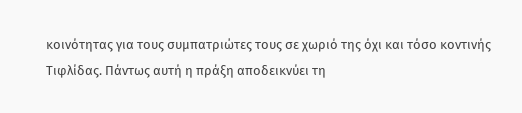κοινότητας για τους συμπατριώτες τους σε χωριό της όχι και τόσο κοντινής Τιφλίδας. Πάντως αυτή η πράξη αποδεικνύει τη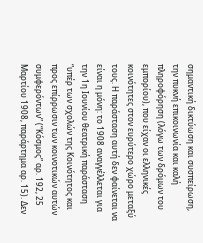σημαντική δικτύωση και συσπείρωση, την πυκνή επικοινωνία και καλή πληροφόρηση (λόγω των δρόμων του εμπορίου), που είχαν οι ελληνικές κοινότητες στον ευρύτερο χώρο μεταξύ τους. Η παράσταση αυτή δεν φαίνεται να είναι η μόνη: το 1908 αναγγέλλεται για την 1η Ιουνίου θεατρική παράσταση “υπέρ των σχολών της Κοινότητος και προς επίρρωσιν των κοινοτικών αυτών συμφερόντων” (“Κόσμος” αρ. 192, 25 Μαρτίου 1908, παράρτημα αρ. 15). Δεν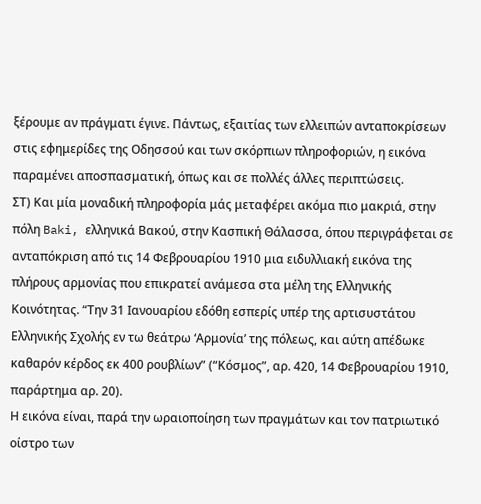ξέρουμε αν πράγματι έγινε. Πάντως, εξαιτίας των ελλειπών ανταποκρίσεων στις εφημερίδες της Οδησσού και των σκόρπιων πληροφοριών, η εικόνα παραμένει αποσπασματική, όπως και σε πολλές άλλες περιπτώσεις.
ΣΤ) Και μία μοναδική πληροφορία μάς μεταφέρει ακόμα πιο μακριά, στην πόλη Baki, ελληνικά Βακού, στην Κασπική Θάλασσα, όπου περιγράφεται σε ανταπόκριση από τις 14 Φεβρουαρίου 1910 μια ειδυλλιακή εικόνα της πλήρους αρμονίας που επικρατεί ανάμεσα στα μέλη της Ελληνικής Κοινότητας. “Την 31 Ιανουαρίου εδόθη εσπερίς υπέρ της αρτισυστάτου Ελληνικής Σχολής εν τω θεάτρω ‘Αρμονία’ της πόλεως, και αύτη απέδωκε καθαρόν κέρδος εκ 400 ρουβλίων” (“Κόσμος”, αρ. 420, 14 Φεβρουαρίου 1910, παράρτημα αρ. 20).
Η εικόνα είναι, παρά την ωραιοποίηση των πραγμάτων και τον πατριωτικό οίστρο των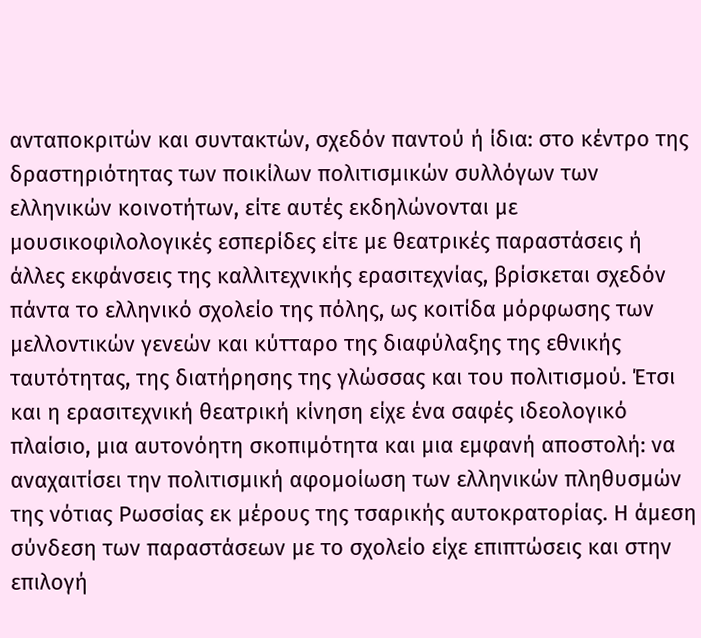ανταποκριτών και συντακτών, σχεδόν παντού ή ίδια: στο κέντρο της δραστηριότητας των ποικίλων πολιτισμικών συλλόγων των ελληνικών κοινοτήτων, είτε αυτές εκδηλώνονται με μουσικοφιλολογικές εσπερίδες είτε με θεατρικές παραστάσεις ή άλλες εκφάνσεις της καλλιτεχνικής ερασιτεχνίας, βρίσκεται σχεδόν πάντα το ελληνικό σχολείο της πόλης, ως κοιτίδα μόρφωσης των μελλοντικών γενεών και κύτταρο της διαφύλαξης της εθνικής ταυτότητας, της διατήρησης της γλώσσας και του πολιτισμού. Έτσι και η ερασιτεχνική θεατρική κίνηση είχε ένα σαφές ιδεολογικό πλαίσιο, μια αυτονόητη σκοπιμότητα και μια εμφανή αποστολή: να αναχαιτίσει την πολιτισμική αφομοίωση των ελληνικών πληθυσμών της νότιας Ρωσσίας εκ μέρους της τσαρικής αυτοκρατορίας. Η άμεση σύνδεση των παραστάσεων με το σχολείο είχε επιπτώσεις και στην επιλογή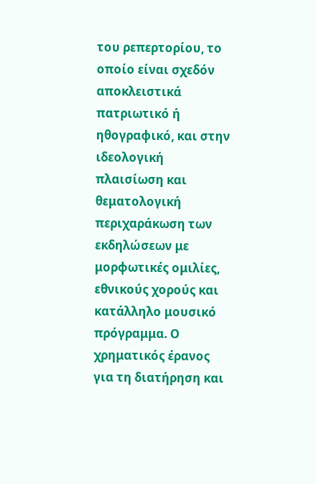του ρεπερτορίου, το οποίο είναι σχεδόν αποκλειστικά πατριωτικό ή ηθογραφικό, και στην ιδεολογική πλαισίωση και θεματολογική περιχαράκωση των εκδηλώσεων με μορφωτικές ομιλίες, εθνικούς χορούς και κατάλληλο μουσικό πρόγραμμα. Ο χρηματικός έρανος για τη διατήρηση και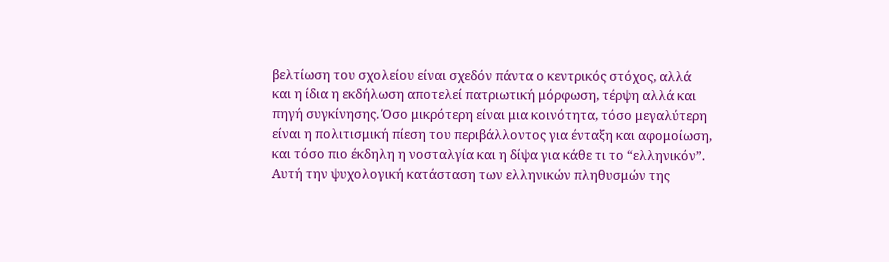βελτίωση του σχολείου είναι σχεδόν πάντα ο κεντρικός στόχος, αλλά και η ίδια η εκδήλωση αποτελεί πατριωτική μόρφωση, τέρψη αλλά και πηγή συγκίνησης. Όσο μικρότερη είναι μια κοινότητα, τόσο μεγαλύτερη είναι η πολιτισμική πίεση του περιβάλλοντος για ένταξη και αφομοίωση, και τόσο πιο έκδηλη η νοσταλγία και η δίψα για κάθε τι το “ελληνικόν”.
Αυτή την ψυχολογική κατάσταση των ελληνικών πληθυσμών της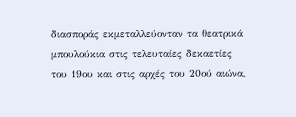διασποράς εκμεταλλεύονταν τα θεατρικά μπουλούκια στις τελευταίες δεκαετίες του 19ου και στις αρχές του 20ού αιώνα,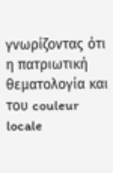γνωρίζοντας ότι η πατριωτική θεματολογία και του couleur locale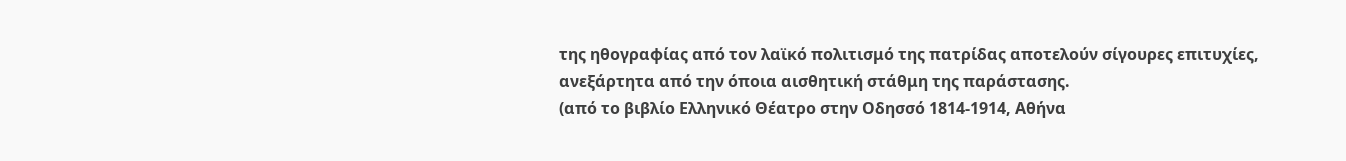της ηθογραφίας από τον λαϊκό πολιτισμό της πατρίδας αποτελούν σίγουρες επιτυχίες, ανεξάρτητα από την όποια αισθητική στάθμη της παράστασης.
(από το βιβλίο Ελληνικό Θέατρο στην Οδησσό 1814-1914, Αθήνα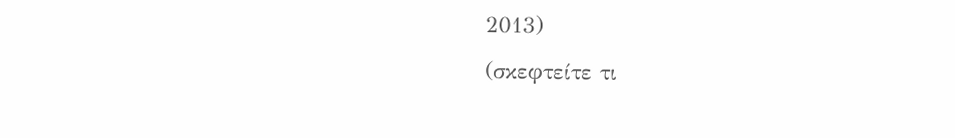2013)
(σκεφτείτε τι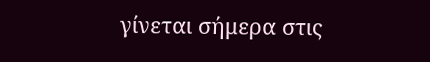γίνεται σήμερα στις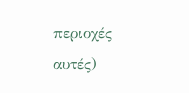περιοχές αυτές)